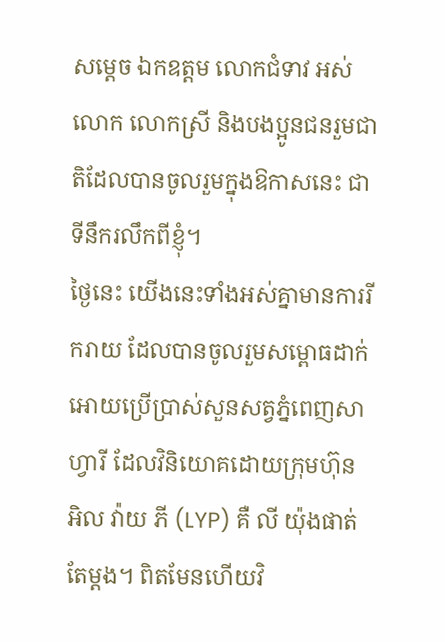សម្ដេច ឯកឧត្តម លោកជំទាវ អស់លោក លោកស្រី និងបងប្អូនជនរួមជាតិដែលបានចូលរួមក្នុងឱកាសនេះ ជាទីនឹករលឹកពីខ្ញុំ។
ថ្ងៃនេះ យើងនេះទាំងអស់គ្នាមានការរីករាយ ដែលបានចូលរួមសម្ពោធដាក់អោយប្រើប្រាស់សួនសត្វភ្នំពេញសាហ្វារី ដែលវិនិយោគដោយក្រុមហ៊ុន អិល វ៉ាយ ភី (LYP) គឺ លី យ៉ុងផាត់ តែម្ដង។ ពិតមែនហើយវិ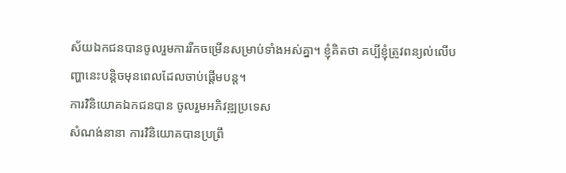ស័យឯកជនបានចូលរួមការរីកចម្រើនសម្រាប់ទាំងអស់គ្នា។ ខ្ញុំគិតថា គប្បីខ្ញុំត្រូវពន្យល់លើបញ្ហានេះបន្ដិចមុនពេលដែលចាប់ផ្ដើមបន្ដ។
ការវិនិយោគឯកជនបាន ចូលរួមអភិវឌ្ឍប្រទេស
សំណង់នានា ការវិនិយោគបានប្រព្រឹ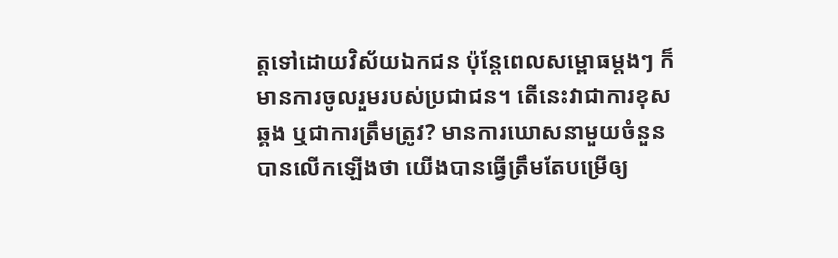ត្ដទៅដោយវិស័យឯកជន ប៉ុន្ដែពេលសម្ពោធម្ដងៗ ក៏មានការចូលរួមរបស់ប្រជាជន។ តើនេះវាជាការខុសឆ្គង ឬជាការត្រឹមត្រូវ? មានការឃោសនាមួយចំនួនបានលើកឡើងថា យើងបានធ្វើត្រឹមតែបម្រើឲ្យ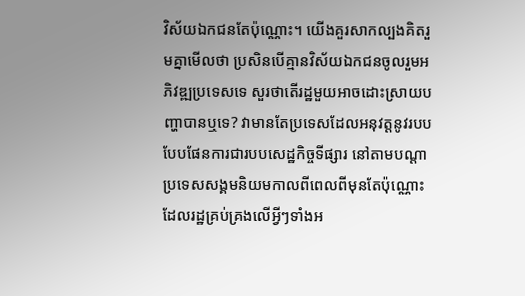វិស័យឯកជនតែប៉ុណ្ណោះ។ យើងគួរសាកល្បងគិតរួមគ្នាមើលថា ប្រសិនបើគ្មានវិស័យឯកជនចូលរួមអភិវឌ្ឍប្រទេសទេ សួរថាតើរដ្ឋមួយអាចដោះស្រាយបញ្ហាបានឬទេ? វាមានតែប្រទេសដែលអនុវត្ដនូវរបបបែបផែនការជារបបសេដ្ឋកិច្ចទីផ្សារ នៅតាមបណ្ដាប្រទេសសង្គមនិយមកាលពីពេលពីមុនតែប៉ុណ្ណោះ ដែលរដ្ឋគ្រប់គ្រងលើអ្វីៗទាំងអ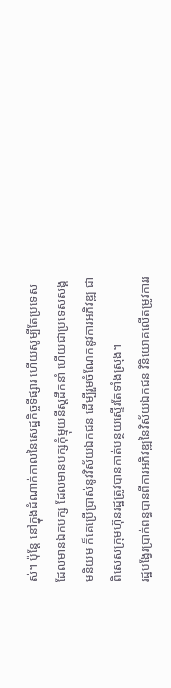ស់។ ប៉ុន្ដែ នៅក្នុងដំណាក់កាលនៃសេដ្ឋកិច្ចទីផ្សារ ហើយសូម្បីតែប្រទេសដែលមានឯកបក្ស ដែលមានបក្សកុំម្មុយនីស្ដដឹកនាំ ហើយជាប្រទេសសង្គមនិយម ក៏គេប្រើប្រាស់នូវវិស័យឯកជន ដើម្បីរួមចំណែកនូវការអភិវឌ្ឍ ជាពិសេសក្រុមហ៊ុនរដ្ឋត្រូវបានកាត់បន្ថយស្ទើរតែទាំងស្រុង។
រដ្ឋបង្វែរប្រាក់ពន្ធបានពីការអភិវឌ្ឍនៃវិស័យឯកជន វិនិយោគលើតម្រូវការរ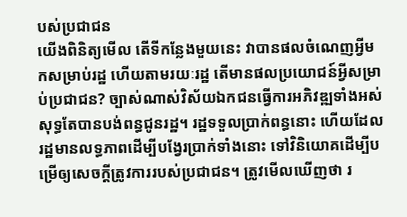បស់ប្រជាជន
យើងពិនិត្យមើល តើទីកន្លែងមួយនេះ វាបានផលចំណេញអ្វីមកសម្រាប់រដ្ឋ ហើយតាមរយៈរដ្ឋ តើមានផលប្រយោជន៍អ្វីសម្រាប់ប្រជាជន? ច្បាស់ណាស់វិស័យឯកជនធ្វើការអភិវឌ្ឍទាំងអស់ សុទ្ធតែបានបង់ពន្ធជូនរដ្ឋ។ រដ្ឋទទួលប្រាក់ពន្ធនោះ ហើយដែលរដ្ឋមានលទ្ធភាពដើម្បីបង្វែរប្រាក់ទាំងនោះ ទៅវិនិយោគដើម្បីបម្រើឲ្យសេចក្ដីត្រូវការរបស់ប្រជាជន។ ត្រូវមើលឃើញថា រ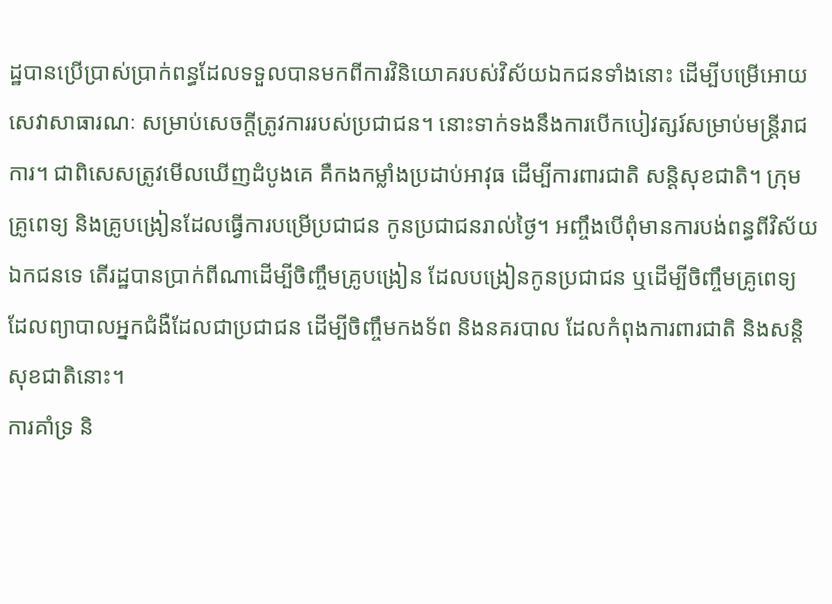ដ្ឋបានប្រើប្រាស់ប្រាក់ពន្ធដែលទទួលបានមកពីការវិនិយោគរបស់វិស័យឯកជនទាំងនោះ ដើម្បីបម្រើអោយសេវាសាធារណៈ សម្រាប់សេចក្ដីត្រូវការរបស់ប្រជាជន។ នោះទាក់ទងនឹងការបើកបៀវត្សរ៍សម្រាប់មន្ដ្រីរាជការ។ ជាពិសេសត្រូវមើលឃើញដំបូងគេ គឺកងកម្លាំងប្រដាប់អាវុធ ដើម្បីការពារជាតិ សន្ដិសុខជាតិ។ ក្រុមគ្រូពេទ្យ និងគ្រូបង្រៀនដែលធ្វើការបម្រើប្រជាជន កូនប្រជាជនរាល់ថ្ងៃ។ អញ្ចឹងបើពុំមានការបង់ពន្ធពីវិស័យឯកជនទេ តើរដ្ឋបានប្រាក់ពីណាដើម្បីចិញ្ចឹមគ្រូបង្រៀន ដែលបង្រៀនកូនប្រជាជន ឬដើម្បីចិញ្ចឹមគ្រូពេទ្យ ដែលព្យាបាលអ្នកជំងឺដែលជាប្រជាជន ដើម្បីចិញ្ចឹមកងទ័ព និងនគរបាល ដែលកំពុងការពារជាតិ និងសន្ដិសុខជាតិនោះ។
ការគាំទ្រ និ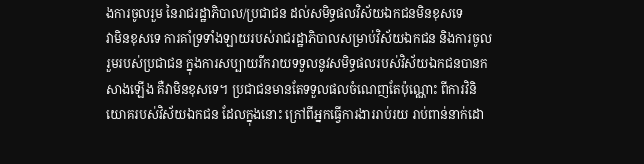ងការចូលរួម នៃរាជរដ្ឋាភិបាល/ប្រជាជន ដល់សមិទ្ធផលវិស័យឯកជនមិនខុសទេ
វាមិនខុសទេ ការគាំទ្រទាំងឡាយរបស់រាជរដ្ឋាភិបាលសម្រាប់វិស័យឯកជន និងការចូលរួមរបស់ប្រជាជន ក្នុងការសប្បាយរីករាយទទួលនូវសមិទ្ធផលរបស់វិស័យឯកជនបានកសាងឡើង គឺវាមិនខុសទេ។ ប្រជាជនមានតែទទួលផលចំណេញតែប៉ុណ្ណោះ ពីការវិនិយោគរបស់វិស័យឯកជន ដែលក្នុងនោះ ក្រៅពីអ្នកធ្វើការងាររាប់រយ រាប់ពាន់នាក់ដោ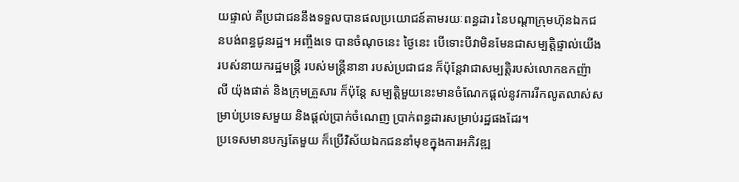យផ្ទាល់ គឺប្រជាជននឹងទទួលបានផលប្រយោជន៍តាមរយៈពន្ធដារ នៃបណ្ដាក្រុមហ៊ុនឯកជនបង់ពន្ធជូនរដ្ឋ។ អញ្ចឹងទេ បានចំណុចនេះ ថ្ងៃនេះ បើទោះបីវាមិនមែនជាសម្បត្តិផ្ទាល់យើង របស់នាយករដ្ឋមន្ដ្រី របស់មន្ដ្រីនានា របស់ប្រជាជន ក៏ប៉ុន្ដែវាជាសម្បត្ដិរបស់លោកឧកញ៉ា លី យ៉ុងផាត់ និងក្រុមគ្រួសារ ក៏ប៉ុន្ដែ សម្បត្ដិមួយនេះមានចំណែកផ្ដល់នូវការរីកលូតលាស់សម្រាប់ប្រទេសមួយ និងផ្ដល់ប្រាក់ចំណេញ ប្រាក់ពន្ធដារសម្រាប់រដ្ឋផងដែរ។
ប្រទេសមានបក្សតែមួយ ក៏ប្រើវិស័យឯកជននាំមុខក្នុងការអភិវឌ្ឍ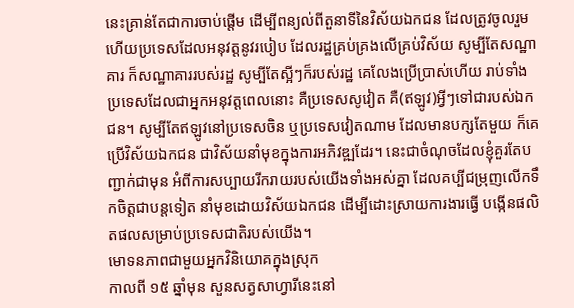នេះគ្រាន់តែជាការចាប់ផ្ដើម ដើម្បីពន្យល់ពីតួនាទីនៃវិស័យឯកជន ដែលត្រូវចូលរួម ហើយប្រទេសដែលអនុវត្ដនូវរបៀប ដែលរដ្ឋគ្រប់គ្រងលើគ្រប់វិស័យ សូម្បីតែសណ្ឋាគារ ក៏សណ្ឋាគាររបស់រដ្ឋ សូម្បីតែស្អីៗក៏របស់រដ្ឋ គេលែងប្រើប្រាស់ហើយ រាប់ទាំងប្រទេសដែលជាអ្នកអនុវត្ដពេលនោះ គឺប្រទេសសូវៀត គឺ(ឥឡូវ)អ្វីៗទៅជារបស់ឯកជន។ សូម្បីតែឥឡូវនៅប្រទេសចិន ឬប្រទេសវៀតណាម ដែលមានបក្សតែមួយ ក៏គេប្រើវិស័យឯកជន ជាវិស័យនាំមុខក្នុងការអភិវឌ្ឍដែរ។ នេះជាចំណុចដែលខ្ញុំគួរតែបញ្ជាក់ជាមុន អំពីការសប្បាយរីករាយរបស់យើងទាំងអស់គ្នា ដែលគប្បីជម្រុញលើកទឹកចិត្ដជាបន្ដទៀត នាំមុខដោយវិស័យឯកជន ដើម្បីដោះស្រាយការងារធ្វើ បង្កើនផលិតផលសម្រាប់ប្រទេសជាតិរបស់យើង។
មោទនភាពជាមួយអ្នកវិនិយោគក្នុងស្រុក
កាលពី ១៥ ឆ្នាំមុន សួនសត្វសាហ្វារីនេះនៅ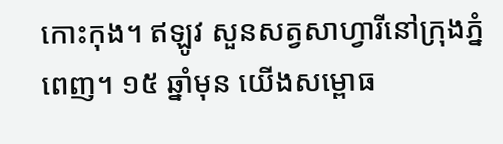កោះកុង។ ឥឡូវ សួនសត្វសាហ្វារីនៅក្រុងភ្នំពេញ។ ១៥ ឆ្នាំមុន យើងសម្ពោធ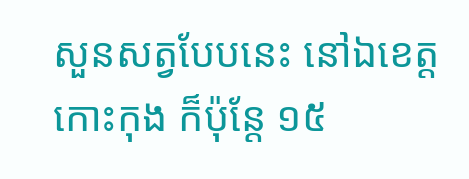សួនសត្វបែបនេះ នៅឯខេត្តកោះកុង ក៏ប៉ុន្ដែ ១៥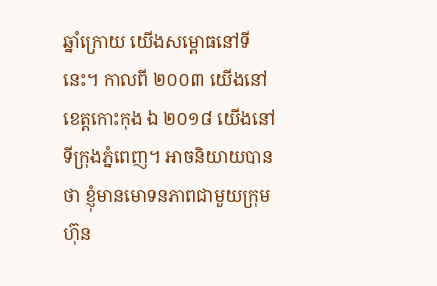ឆ្នាំក្រោយ យើងសម្ពោធនៅទីនេះ។ កាលពី ២០០៣ យើងនៅខេត្តកោះកុង ឯ ២០១៨ យើងនៅទីក្រុងភ្នំពេញ។ អាចនិយាយបានថា ខ្ញុំមានមោទនភាពជាមួយក្រុមហ៊ុន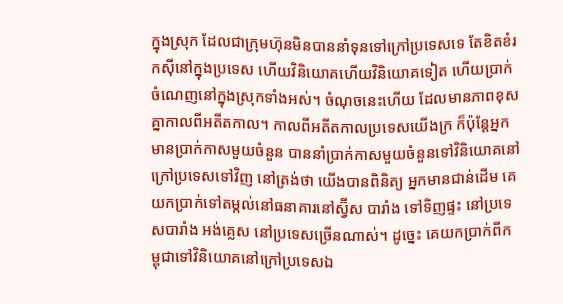ក្នុងស្រុក ដែលជាក្រុមហ៊ុនមិនបាននាំទុនទៅក្រៅប្រទេសទេ តែខិតខំរកស៊ីនៅក្នុងប្រទេស ហើយវិនិយោគហើយវិនិយោគទៀត ហើយប្រាក់ចំណេញនៅក្នុងស្រុកទាំងអស់។ ចំណុចនេះហើយ ដែលមានភាពខុសគ្នាកាលពីអតីតកាល។ កាលពីអតីតកាលប្រទេសយើងក្រ ក៏ប៉ុន្ដែអ្នកមានប្រាក់កាសមួយចំនួន បាននាំប្រាក់កាសមួយចំនួនទៅវិនិយោគនៅក្រៅប្រទេសទៅវិញ នៅត្រង់ថា យើងបានពិនិត្យ អ្នកមានជាន់ដើម គេយកប្រាក់ទៅតម្កល់នៅធនាគារនៅស្វ៊ីស បារាំង ទៅទិញផ្ទះ នៅប្រទេសបារាំង អង់គ្លេស នៅប្រទេសច្រើនណាស់។ ដូច្នេះ គេយកប្រាក់ពីកម្ពុជាទៅវិនិយោគនៅក្រៅប្រទេសឯ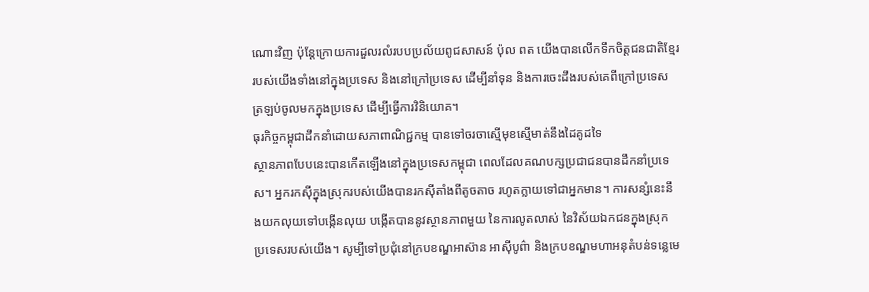ណោះវិញ ប៉ុន្ដែក្រោយការដួលរលំរបបប្រល័យពូជសាសន៍ ប៉ុល ពត យើងបានលើកទឹកចិត្តជនជាតិខ្មែររបស់យើងទាំងនៅក្នុងប្រទេស និងនៅក្រៅប្រទេស ដើម្បីនាំទុន និងការចេះដឹងរបស់គេពីក្រៅប្រទេសត្រឡប់ចូលមកក្នុងប្រទេស ដើម្បីធ្វើការវិនិយោគ។
ធុរកិច្ចកម្ពុជាដឹកនាំដោយសភាពាណិជ្ជកម្ម បានទៅចរចាស្មើមុខស្មើមាត់នឹងដៃគូដទៃ
ស្ថានភាពបែបនេះបានកើតឡើងនៅក្នុងប្រទេសកម្ពុជា ពេលដែលគណបក្សប្រជាជនបានដឹកនាំប្រទេស។ អ្នករកស៊ីក្នុងស្រុករបស់យើងបានរកស៊ីតាំងពីតូចតាច រហូតក្លាយទៅជាអ្នកមាន។ ការសន្សំនេះនឹងយកលុយទៅបង្កើនលុយ បង្កើតបាននូវស្ថានភាពមួយ នៃការលូតលាស់ នៃវិស័យឯកជនក្នុងស្រុក ប្រទេសរបស់យើង។ សូម្បីទៅប្រជុំនៅក្របខណ្ឌអាស៊ាន អាស៊ីបូព៌ា និងក្របខណ្ឌមហាអនុតំបន់ទន្លេមេ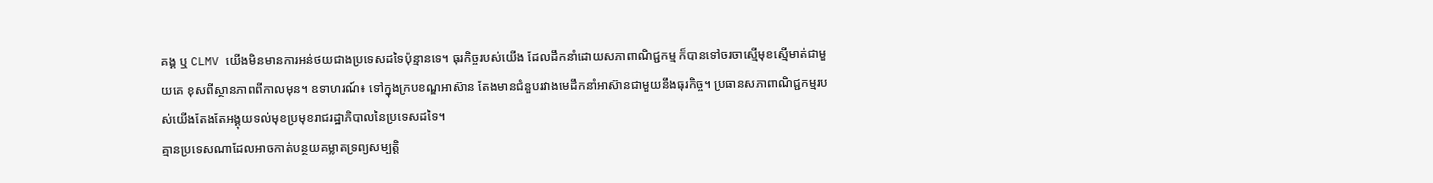គង្គ ឬ CLMV យើងមិនមានការអន់ថយជាងប្រទេសដទៃប៉ុន្មានទេ។ ធុរកិច្ចរបស់យើង ដែលដឹកនាំដោយសភាពាណិជ្ជកម្ម ក៏បានទៅចរចាស្មើមុខស្មើមាត់ជាមួយគេ ខុសពីស្ថានភាពពីកាលមុន។ ឧទាហរណ៍៖ ទៅក្នុងក្របខណ្ឌអាស៊ាន តែងមានជំនួបរវាងមេដឹកនាំអាស៊ានជាមួយនឹងធុរកិច្ច។ ប្រធានសភាពាណិជ្ជកម្មរបស់យើងតែងតែអង្គុយទល់មុខប្រមុខរាជរដ្ឋាភិបាលនៃប្រទេសដទៃ។
គ្មានប្រទេសណាដែលអាចកាត់បន្ថយគម្លាតទ្រព្យសម្បត្តិ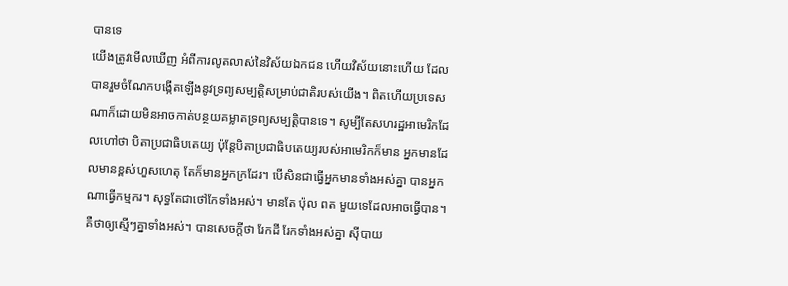បានទេ
យើងត្រូវមើលឃើញ អំពីការលូតលាស់នៃវិស័យឯកជន ហើយវិស័យនោះហើយ ដែលបានរួមចំណែកបង្កើតឡើងនូវទ្រព្យសម្បត្តិសម្រាប់ជាតិរបស់យើង។ ពិតហើយប្រទេសណាក៏ដោយមិនអាចកាត់បន្ថយគម្លាតទ្រព្យសម្បត្តិបានទេ។ សូម្បីតែសហរដ្ឋអាមេរិកដែលហៅថា បិតាប្រជាធិបតេយ្យ ប៉ុន្តែបិតាប្រជាធិបតេយ្យរបស់អាមេរិកក៏មាន អ្នកមានដែលមានខ្ពស់ហួសហេតុ តែក៏មានអ្នកក្រដែរ។ បើសិនជាធ្វើអ្នកមានទាំងអស់គ្នា បានអ្នកណាធ្វើកម្មករ។ សុទ្ធតែជាថៅកែទាំងអស់។ មានតែ ប៉ុល ពត មួយទេដែលអាចធ្វើបាន។ គឺថាឲ្យស្មើៗគ្នាទាំងអស់។ បានសេចក្តីថា រែកដី រែកទាំងអស់គ្នា ស៊ីបាយ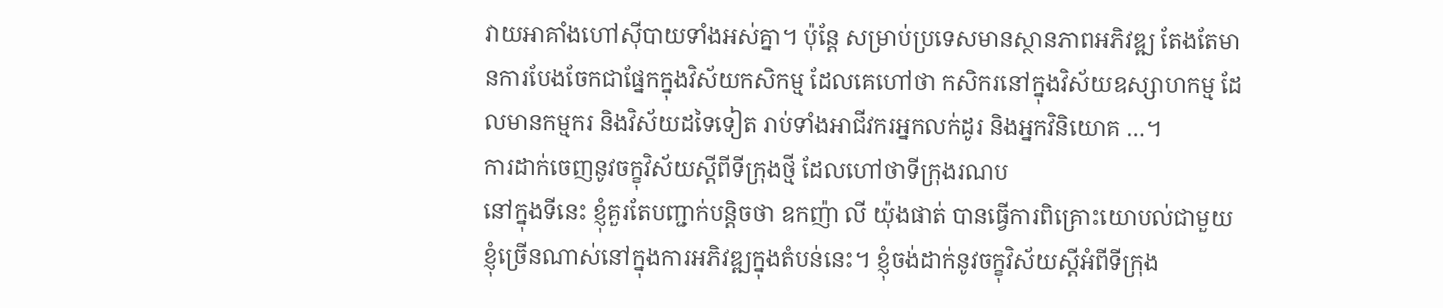វាយអាគាំងហៅស៊ីបាយទាំងអស់គ្នា។ ប៉ុន្តែ សម្រាប់ប្រទេសមានស្ថានភាពអភិវឌ្ឍ តែងតែមានការបែងចែកជាផ្នែកក្នុងវិស័យកសិកម្ម ដែលគេហៅថា កសិករនៅក្នុងវិស័យឧស្សាហកម្ម ដែលមានកម្មករ និងវិស័យដទៃទៀត រាប់ទាំងអាជីវករអ្នកលក់ដូរ និងអ្នកវិនិយោគ …។
ការដាក់ចេញនូវចក្ខុវិស័យស្តីពីទីក្រុងថ្មី ដែលហៅថាទីក្រុងរណប
នៅក្នុងទីនេះ ខ្ញុំគួរតែបញ្ជាក់បន្តិចថា ឧកញ៉ា លី យ៉ុងផាត់ បានធ្វើការពិគ្រោះយោបល់ជាមួយខ្ញុំច្រើនណាស់នៅក្នុងការអភិវឌ្ឍក្នុងតំបន់នេះ។ ខ្ញុំចង់ដាក់នូវចក្ខុវិស័យស្តីអំពីទីក្រុង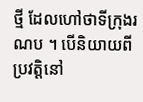ថ្មី ដែលហៅថាទីក្រុងរណប ។ បើនិយាយពីប្រវត្តិនៅ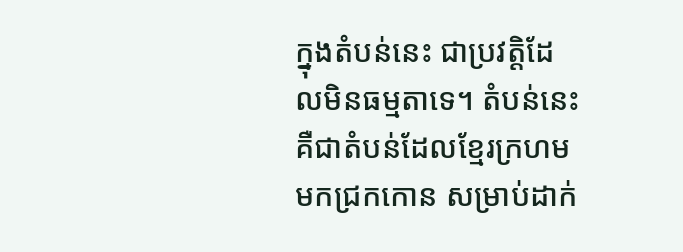ក្នុងតំបន់នេះ ជាប្រវត្តិដែលមិនធម្មតាទេ។ តំបន់នេះ គឺជាតំបន់ដែលខ្មែរក្រហមមកជ្រកកោន សម្រាប់ដាក់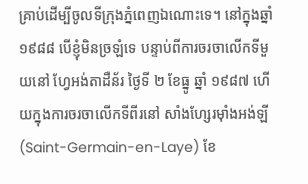គ្រាប់ដើម្បីចូលទីក្រុងភ្នំពេញឯណោះទេ។ នៅក្នុងឆ្នាំ ១៩៨៨ បើខ្ញុំមិនច្រឡំទេ បន្ទាប់ពីការចរចាលើកទីមួយនៅ ហ្វែអង់តាដឺន័រ ថ្ងៃទី ២ ខែធ្នូ ឆ្នាំ ១៩៨៧ ហើយក្នុងការចរចាលើកទីពីរនៅ សាំងហ្សែរម៉ាំងអង់ឡី (Saint-Germain-en-Laye) ខែ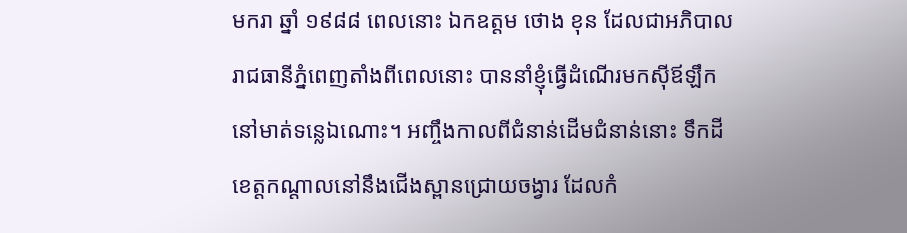មករា ឆ្នាំ ១៩៨៨ ពេលនោះ ឯកឧត្តម ថោង ខុន ដែលជាអភិបាលរាជធានីភ្នំពេញតាំងពីពេលនោះ បាននាំខ្ញុំធ្វើដំណើរមកស៊ីឪឡឹកនៅមាត់ទន្លេឯណោះ។ អញ្ចឹងកាលពីជំនាន់ដើមជំនាន់នោះ ទឹកដីខេត្តកណ្តាលនៅនឹងជើងស្ពានជ្រោយចង្វារ ដែលកំ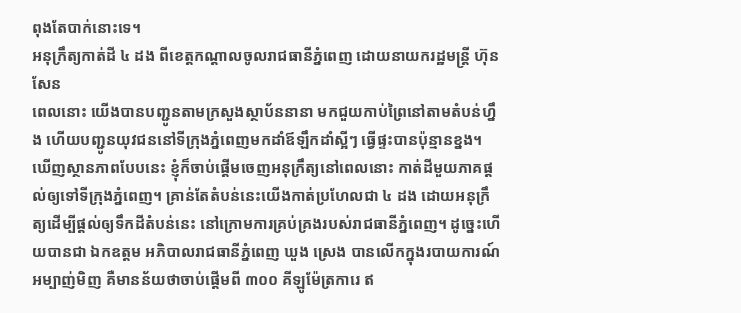ពុងតែបាក់នោះទេ។
អនុក្រឹត្យកាត់ដី ៤ ដង ពីខេត្តកណ្តាលចូលរាជធានីភ្នំពេញ ដោយនាយករដ្ឋមន្ត្រី ហ៊ុន សែន
ពេលនោះ យើងបានបញ្ជូនតាមក្រសួងស្ថាប័ននានា មកជួយកាប់ព្រៃនៅតាមតំបន់ហ្នឹង ហើយបញ្ជូនយុវជននៅទីក្រុងភ្នំពេញមកដាំឪឡឹកដាំស្អីៗ ធ្វើផ្ទះបានប៉ុន្មានខ្នង។ ឃើញស្ថានភាពបែបនេះ ខ្ញុំក៏ចាប់ផ្តើមចេញអនុក្រឹត្យនៅពេលនោះ កាត់ដីមួយភាគផ្តល់ឲ្យទៅទីក្រុងភ្នំពេញ។ គ្រាន់តែតំបន់នេះយើងកាត់ប្រហែលជា ៤ ដង ដោយអនុក្រឹត្យដើម្បីផ្តល់ឲ្យទឹកដីតំបន់នេះ នៅក្រោមការគ្រប់គ្រងរបស់រាជធានីភ្នំពេញ។ ដូច្នេះហើយបានជា ឯកឧត្តម អភិបាលរាជធានីភ្នំពេញ ឃួង ស្រេង បានលើកក្នុងរបាយការណ៍អម្បាញ់មិញ គឺមានន័យថាចាប់ផ្តើមពី ៣០០ គីឡូម៉ែត្រការេ ឥ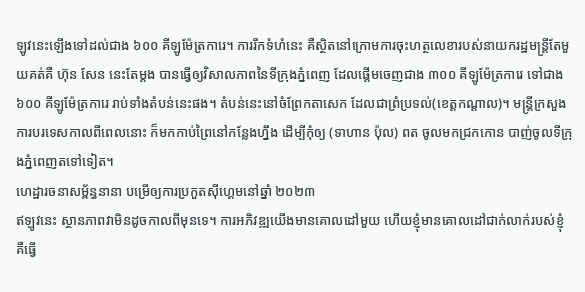ឡូវនេះឡើងទៅដល់ជាង ៦០០ គីឡូម៉ែត្រការេ។ ការរីកទំហំនេះ គឺស្ថិតនៅក្រោមការចុះហត្ថលេខារបស់នាយករដ្ឋមន្ត្រីតែមួយគត់គឺ ហ៊ុន សែន នេះតែម្តង បានធ្វើឲ្យវិសាលភាពនៃទីក្រុងភ្នំពេញ ដែលផ្តើមចេញជាង ៣០០ គីឡូម៉ែត្រការេ ទៅជាង ៦០០ គីឡូម៉ែត្រការេ រាប់ទាំងតំបន់នេះផង។ តំបន់នេះនៅចំព្រែកតាសេក ដែលជាព្រំប្រទល់(ខេត្តកណ្ដាល)។ មន្ត្រីក្រសួងការបរទេសកាលពីពេលនោះ ក៏មកកាប់ព្រៃនៅកន្លែងហ្នឹង ដើម្បីកុំឲ្យ (ទាហាន ប៉ុល) ពត ចូលមកជ្រកកោន បាញ់ចូលទីក្រុងភ្នំពេញតទៅទៀត។
ហេដ្ឋារចនាសម្ព័ន្ធនានា បម្រើឲ្យការប្រកួតស៊ីហ្គេមនៅឆ្នាំ ២០២៣
ឥឡូវនេះ ស្ថានភាពវាមិនដូចកាលពីមុនទេ។ ការអភិវឌ្ឍយើងមានគោលដៅមួយ ហើយខ្ញុំមានគោលដៅជាក់លាក់របស់ខ្ញុំ គឺធ្វើ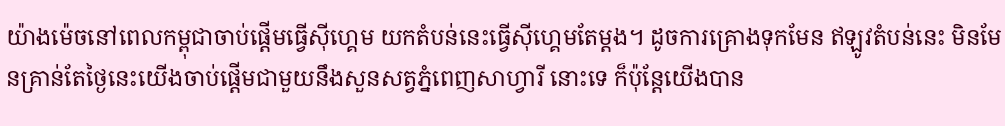យ៉ាងម៉េចនៅពេលកម្ពុជាចាប់ផ្តើមធ្វើស៊ីហ្គេម យកតំបន់នេះធ្វើស៊ីហ្គេមតែម្តង។ ដូចការគ្រោងទុកមែន ឥឡូវតំបន់នេះ មិនមែនគ្រាន់តែថ្ងៃនេះយើងចាប់ផ្តើមជាមួយនឹងសួនសត្វភ្នំពេញសាហ្វារី នោះទេ ក៏ប៉ុន្តែយើងបាន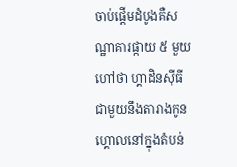ចាប់ផ្តើមដំបូងគឺសណ្ឋាគារផ្កាយ ៥ មួយហៅថា ហ្គាដិនស៊ីធី ជាមួយនឹងតារាងកូនហ្គោលនៅក្នុងតំបន់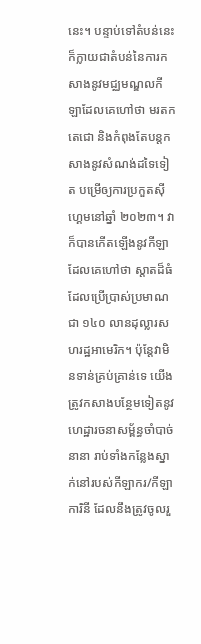នេះ។ បន្ទាប់ទៅតំបន់នេះ ក៏ក្លាយជាតំបន់នៃការកសាងនូវមជ្ឈមណ្ឌលកីឡាដែលគេហៅថា មរតកតេជោ និងកំពុងតែបន្តកសាងនូវសំណង់ដទៃទៀត បម្រើឲ្យការប្រកួតស៊ីហ្គេមនៅឆ្នាំ ២០២៣។ វាក៏បានកើតឡើងនូវកីឡាដែលគេហៅថា ស្តាតដ៏ធំដែលប្រើប្រាស់ប្រមាណជា ១៤០ លានដុល្លារសហរដ្ឋអាមេរិក។ ប៉ុន្តែវាមិនទាន់គ្រប់គ្រាន់ទេ យើងត្រូវកសាងបន្ថែមទៀតនូវហេដ្ឋារចនាសម្ព័ន្ធចាំបាច់នានា រាប់ទាំងកន្លែងស្នាក់នៅរបស់កីឡាករ/កីឡាការិនី ដែលនឹងត្រូវចូលរួ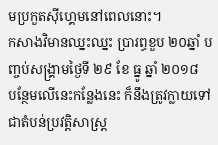មប្រកួតស៊ីហ្គេមនៅពេលនោះ។
កសាងវិមានឈ្នះឈ្នះ ប្រារព្ធខួប ២០ឆ្នាំ បញ្ចប់សង្គ្រាមថ្ងៃទី ២៩ ខែ ធ្នូ ឆ្នាំ ២០១៨
បន្ថែមលើនេះកន្លែងនេះ ក៏នឹងត្រូវក្លាយទៅជាតំបន់ប្រវត្តិសាស្ត្រ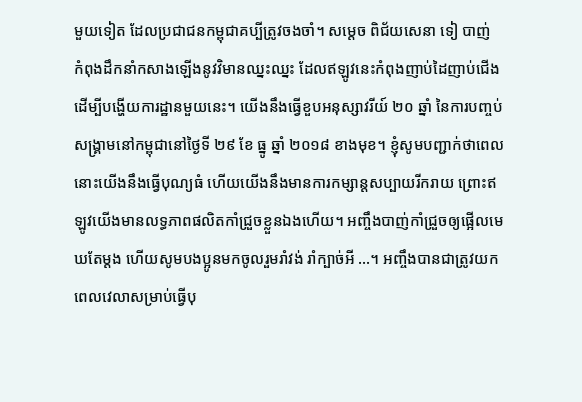មួយទៀត ដែលប្រជាជនកម្ពុជាគប្បីត្រូវចងចាំ។ សម្តេច ពិជ័យសេនា ទៀ បាញ់ កំពុងដឹកនាំកសាងឡើងនូវវិមានឈ្នះឈ្នះ ដែលឥឡូវនេះកំពុងញាប់ដៃញាប់ជើងដើម្បីបង្ហើយការដ្ឋានមួយនេះ។ យើងនឹងធ្វើខួបអនុស្សាវរីយ៍ ២០ ឆ្នាំ នៃការបញ្ចប់សង្គ្រាមនៅកម្ពុជានៅថ្ងៃទី ២៩ ខែ ធ្នូ ឆ្នាំ ២០១៨ ខាងមុខ។ ខ្ញុំសូមបញ្ជាក់ថាពេលនោះយើងនឹងធ្វើបុណ្យធំ ហើយយើងនឹងមានការកម្សាន្តសប្បាយរីករាយ ព្រោះឥឡូវយើងមានលទ្ធភាពផលិតកាំជ្រួចខ្លួនឯងហើយ។ អញ្ចឹងបាញ់កាំជ្រួចឲ្យផ្អើលមេឃតែម្តង ហើយសូមបងប្អូនមកចូលរួមរាំវង់ រាំក្បាច់អី …។ អញ្ចឹងបានជាត្រូវយកពេលវេលាសម្រាប់ធ្វើបុ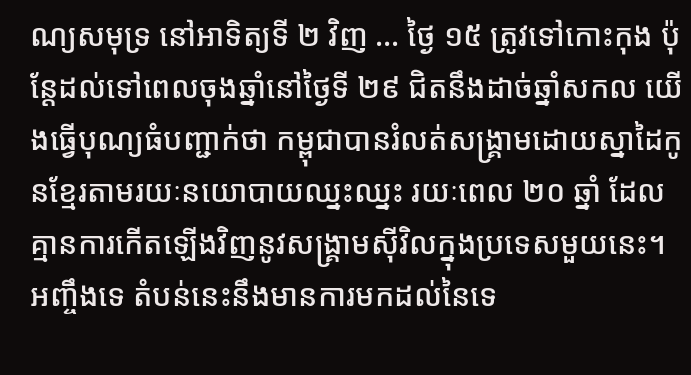ណ្យសមុទ្រ នៅអាទិត្យទី ២ វិញ … ថ្ងៃ ១៥ ត្រូវទៅកោះកុង ប៉ុន្តែដល់ទៅពេលចុងឆ្នាំនៅថ្ងៃទី ២៩ ជិតនឹងដាច់ឆ្នាំសកល យើងធ្វើបុណ្យធំបញ្ជាក់ថា កម្ពុជាបានរំលត់សង្គ្រាមដោយស្នាដៃកូនខ្មែរតាមរយៈនយោបាយឈ្នះឈ្នះ រយៈពេល ២០ ឆ្នាំ ដែលគ្មានការកើតឡើងវិញនូវសង្គ្រាមស៊ីវិលក្នុងប្រទេសមួយនេះ។ អញ្ចឹងទេ តំបន់នេះនឹងមានការមកដល់នៃទេ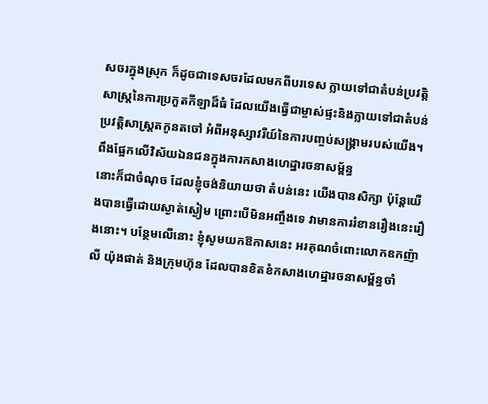សចរក្នុងស្រុក ក៏ដូចជាទេសចរដែលមកពីបរទេស ក្លាយទៅជាតំបន់ប្រវត្តិសាស្ត្រនៃការប្រកួតកីឡាដ៏ធំ ដែលយើងធ្វើជាម្ចាស់ផ្ទះនិងក្លាយទៅជាតំបន់ប្រវត្តិសាស្រ្តតកូនតចៅ អំពីអនុស្សាវរីយ៍នៃការបញ្ចប់សង្គ្រាមរបស់យើង។
ពឹងផ្អែកលើវិស័យឯនជនក្នុងការកសាងហេដ្ឋារចនាសម័្ពន្ធ
នោះក៏ជាចំណុច ដែលខ្ញុំចង់និយាយថា តំបន់នេះ យើងបានសិក្សា ប៉ុន្តែយើងបានធ្វើដោយស្ងាត់ស្ងៀម ព្រោះបើមិនអញ្ចឹងទេ វាមានការរំខានរឿងនេះរឿងនោះ។ បន្ថែមលើនោះ ខ្ញុំសូមយកឱកាសនេះ អរគុណចំពោះលោកឧកញ៉ា លី យ៉ុងផាត់ និងក្រុមហ៊ុន ដែលបានខិតខំកសាងហេដ្ឋារចនាសម្ព័ន្ធចាំ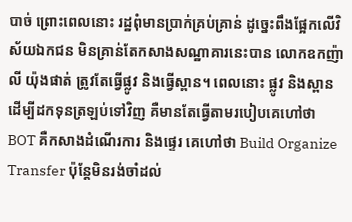បាច់ ព្រោះពេលនោះ រដ្ឋពុំមានប្រាក់គ្រប់គ្រាន់ ដូច្នេះពឹងផ្អែកលើវិស័យឯកជន មិនគ្រាន់តែកសាងសណ្ឋាគារនេះបាន លោកឧកញ៉ា លី យ៉ុងផាត់ ត្រូវតែធ្វើផ្លូវ និងធ្វើស្ពាន។ ពេលនោះ ផ្លូវ និងស្ពាន ដើម្បីដកទុនត្រឡប់ទៅវិញ គឺមានតែធ្វើតាមរបៀបគេហៅថា BOT គឺកសាងដំណើរការ និងផ្ទេរ គេហៅថា Build Organize Transfer ប៉ុន្តែមិនរង់ចាំដល់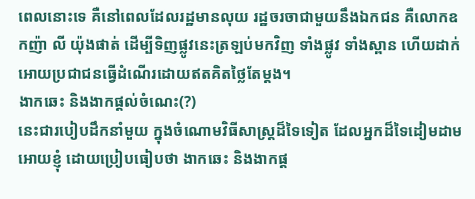ពេលនោះទេ គឺនៅពេលដែលរដ្ឋមានលុយ រដ្ឋចរចាជាមួយនឹងឯកជន គឺលោកឧកញ៉ា លី យ៉ុងផាត់ ដើម្បីទិញផ្លូវនេះត្រឡប់មកវិញ ទាំងផ្លូវ ទាំងស្ពាន ហើយដាក់អោយប្រជាជនធ្វើដំណើរដោយឥតគិតថ្លៃតែម្ដង។
ងាកឆេះ និងងាកផ្ដល់ចំណេះ(?)
នេះជារបៀបដឹកនាំមួយ ក្នុងចំណោមវិធីសាស្ត្រដ៏ទៃទៀត ដែលអ្នកដ៏ទៃដៀមដាមអោយខ្ញុំ ដោយប្រៀបធៀបថា ងាកឆេះ និងងាកផ្ដ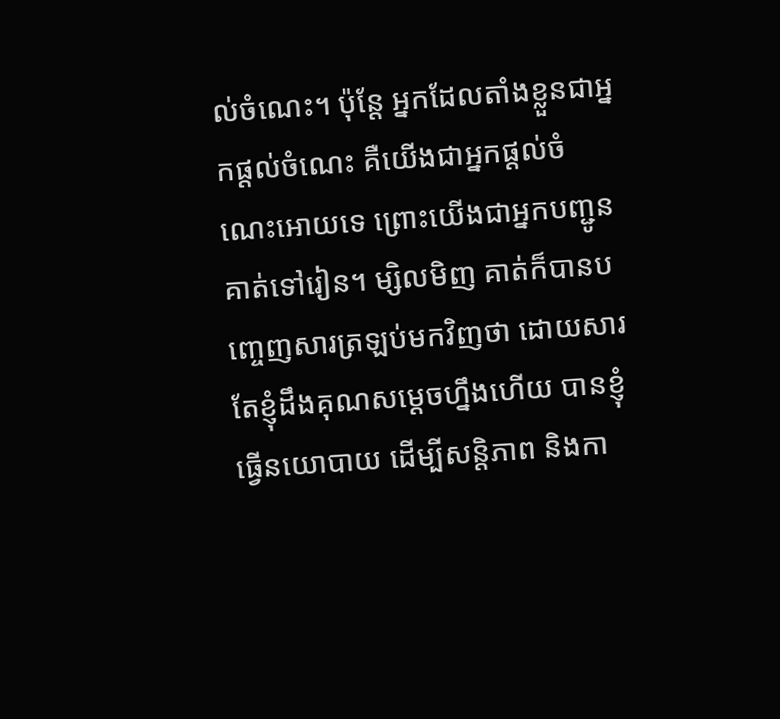ល់ចំណេះ។ ប៉ុន្តែ អ្នកដែលតាំងខ្លួនជាអ្នកផ្ដល់ចំណេះ គឺយើងជាអ្នកផ្ដល់ចំណេះអោយទេ ព្រោះយើងជាអ្នកបញ្ជូនគាត់ទៅរៀន។ ម្សិលមិញ គាត់ក៏បានបញ្ចេញសារត្រឡប់មកវិញថា ដោយសារតែខ្ញុំដឹងគុណសម្ដេចហ្នឹងហើយ បានខ្ញុំធ្វើនយោបាយ ដើម្បីសន្តិភាព និងកា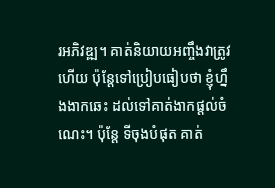រអភិវឌ្ឍ។ គាត់និយាយអញ្ចឹងវាត្រូវហើយ ប៉ុន្តែទៅប្រៀបធៀបថា ខ្ញុំហ្នឹងងាកឆេះ ដល់ទៅគាត់ងាកផ្ដល់ចំណេះ។ ប៉ុន្តែ ទីចុងបំផុត គាត់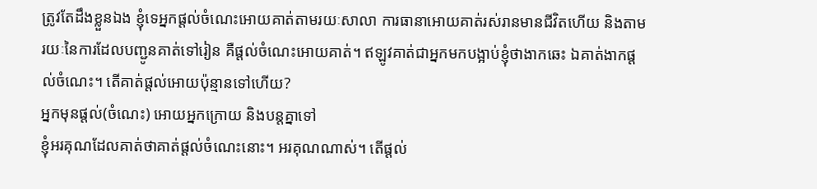ត្រូវតែដឹងខ្លួនឯង ខ្ញុំទេអ្នកផ្ដល់ចំណេះអោយគាត់តាមរយៈសាលា ការធានាអោយគាត់រស់រានមានជីវិតហើយ និងតាមរយៈនៃការដែលបញ្ជូនគាត់ទៅរៀន គឺផ្ដល់ចំណេះអោយគាត់។ ឥឡូវគាត់ជាអ្នកមកបង្អាប់ខ្ញុំថាងាកឆេះ ឯគាត់ងាកផ្ដល់ចំណេះ។ តើគាត់ផ្ដល់អោយប៉ុន្មានទៅហើយ?
អ្នកមុនផ្តល់(ចំណេះ) អោយអ្នកក្រោយ និងបន្តគ្នាទៅ
ខ្ញុំអរគុណដែលគាត់ថាគាត់ផ្ដល់ចំណេះនោះ។ អរគុណណាស់។ តើផ្ដល់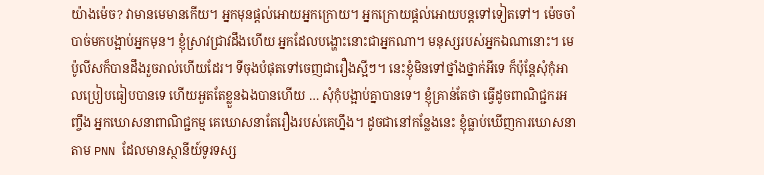យ៉ាងម៉េច? វាមានមេមានកើយ។ អ្នកមុនផ្ដល់អោយអ្នកក្រោយ។ អ្នកក្រោយផ្ដល់អោយបន្តទៅទៀតទៅ។ ម៉េចចាំបាច់មកបង្អាប់អ្នកមុន។ ខ្ញុំស្រាវជ្រាវដឹងហើយ អ្នកដែលបង្ហោះនោះជាអ្នកណា។ មនុស្សរបស់អ្នកឯណានោះ។ មេប៉ូលីសក៏បានដឹងរួចរាល់ហើយដែរ។ ទីចុងបំផុតទៅចេញជារឿងស្អីៗ។ នេះខ្ញុំមិនទៅថ្នាំងថ្នាក់អីទេ ក៏ប៉ុន្តែសុំកុំអាលប្រៀបធៀបបានទេ ហើយអួតតែខ្លួនឯងបានហើយ … សុំកុំបង្អាប់គ្នាបានទេ។ ខ្ញុំគ្រាន់តែថា ធ្វើដូចពាណិជ្ជករអញ្ចឹង អ្នកឃោសនាពាណិជ្ជកម្ម គេឃោសនាតែរឿងរបស់គេហ្នឹង។ ដូចជានៅកន្លែងនេះ ខ្ញុំធ្លាប់ឃើញការឃោសនាតាម PNN ដែលមានស្ថានីយ៍ទូរទស្ស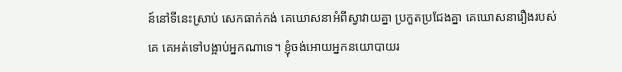ន៍នៅទីនេះស្រាប់ សេកធាក់កង់ គេឃោសនាអំពីស្វាវាយគ្នា ប្រកួតប្រជែងគ្នា គេឃោសនារឿងរបស់គេ គេអត់ទៅបង្អាប់អ្នកណាទេ។ ខ្ញុំចង់អោយអ្នកនយោបាយរ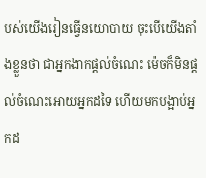បស់យើងរៀនធ្វើនយោបាយ ចុះបើយើងតាំងខ្លួនថា ជាអ្នកងាកផ្ដល់ចំណេះ ម៉េចក៏មិនផ្ដល់ចំណេះអោយអ្នកដទៃ ហើយមកបង្អាប់អ្នកដ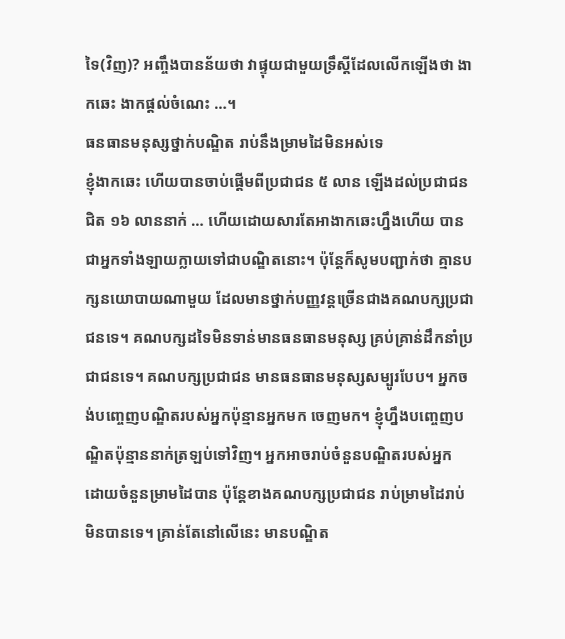ទៃ(វិញ)? អញ្ចឹងបានន័យថា វាផ្ទុយជាមួយទ្រឹស្ដីដែលលើកឡើងថា ងាកឆេះ ងាកផ្ដល់ចំណេះ …។
ធនធានមនុស្សថ្នាក់បណ្ឌិត រាប់នឹងម្រាមដៃមិនអស់ទេ
ខ្ញុំងាកឆេះ ហើយបានចាប់ផ្ដើមពីប្រជាជន ៥ លាន ឡើងដល់ប្រជាជនជិត ១៦ លាននាក់ … ហើយដោយសារតែអាងាកឆេះហ្នឹងហើយ បានជាអ្នកទាំងឡាយក្លាយទៅជាបណ្ឌិតនោះ។ ប៉ុន្តែក៏សូមបញ្ជាក់ថា គ្មានបក្សនយោបាយណាមួយ ដែលមានថ្នាក់បញ្ញវន្តច្រើនជាងគណបក្សប្រជាជនទេ។ គណបក្សដទៃមិនទាន់មានធនធានមនុស្ស គ្រប់គ្រាន់ដឹកនាំប្រជាជនទេ។ គណបក្សប្រជាជន មានធនធានមនុស្សសម្បូរបែប។ អ្នកចង់បញ្ចេញបណ្ឌិតរបស់អ្នកប៉ុន្មានអ្នកមក ចេញមក។ ខ្ញុំហ្នឹងបញ្ចេញបណ្ឌិតប៉ុន្មាននាក់ត្រឡប់ទៅវិញ។ អ្នកអាចរាប់ចំនួនបណ្ឌិតរបស់អ្នក ដោយចំនួនម្រាមដៃបាន ប៉ុន្តែខាងគណបក្សប្រជាជន រាប់ម្រាមដៃរាប់មិនបានទេ។ គ្រាន់តែនៅលើនេះ មានបណ្ឌិត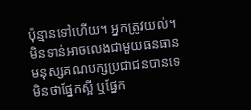ប៉ុន្មានទៅហើយ។ អ្នកត្រូវយល់។ មិនទាន់អាចលេងជាមួយធនធានមនុស្សគណបក្សប្រជាជនបានទេ មិនថាផ្នែកស្អី ឬផ្នែក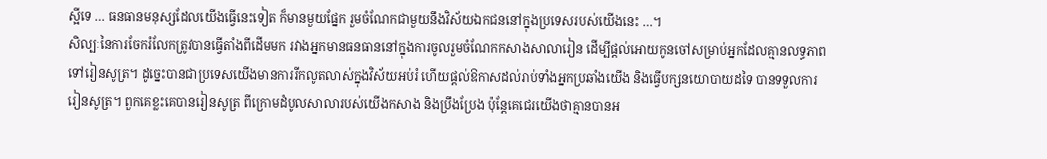ស្អីទេ … ធនធានមនុស្សដែលយើងធ្វើនេះទៀត ក៏មានមួយផ្នែក រួមចំណែកជាមួយនឹងវិស័យឯកជននៅក្នុងប្រទេសរបស់យើងនេះ …។
សិល្បៈនៃការចែករំលែកត្រូវបានធ្វើតាំងពីដើមមក រវាងអ្នកមានធនធាននៅក្នុងការចូលរួមចំណែកកសាងសាលារៀន ដើម្បីផ្ដល់អោយកូនចៅសម្រាប់អ្នកដែលគ្មានលទ្ធភាពទៅរៀនសូត្រ។ ដូច្នេះបានជាប្រទេសយើងមានការរីកលូតលាស់ក្នុងវិស័យអប់រំ ហើយផ្ដល់ឱកាសដល់រាប់ទាំងអ្នកប្រឆាំងយើង និងធ្វើបក្សនយោបាយដទៃ បានទទួលការរៀនសូត្រ។ ពួកគេខ្លះគេបានរៀនសូត្រ ពីក្រោមដំបូលសាលារបស់យើងកសាង និងប្រឹងប្រែង ប៉ុន្តែគេជេរយើងថាគ្មានបានអ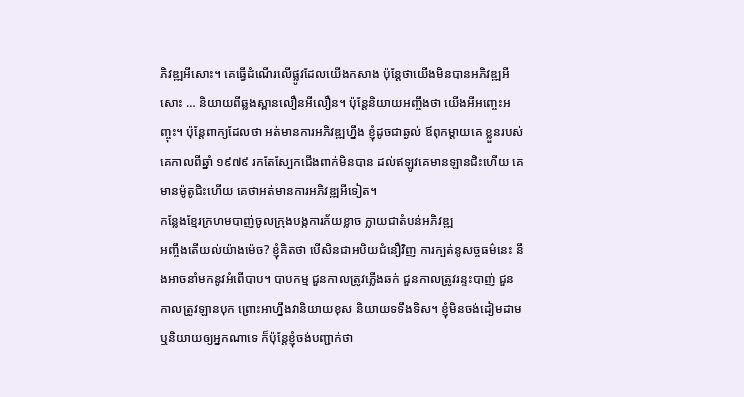ភិវឌ្ឍអីសោះ។ គេធ្វើដំណើរលើផ្លូវដែលយើងកសាង ប៉ុន្តែថាយើងមិនបានអភិវឌ្ឍអីសោះ … និយាយពីឆ្លងស្ពានលឿនអីលឿន។ ប៉ុន្តែនិយាយអញ្ចឹងថា យើងអីអញ្ចេះអញ្ចុះ។ ប៉ុន្តែពាក្យដែលថា អត់មានការអភិវឌ្ឍហ្នឹង ខ្ញុំដូចជាឆ្ងល់ ឪពុកម្ដាយគេ ខ្លួនរបស់គេកាលពីឆ្នាំ ១៩៧៩ រកតែស្បែកជើងពាក់មិនបាន ដល់ឥឡូវគេមានឡានជិះហើយ គេមានម៉ូតូជិះហើយ គេថាអត់មានការអភិវឌ្ឍអីទៀត។
កន្លែងខ្មែរក្រហមបាញ់ចូលក្រុងបង្កការភ័យខ្លាច ក្លាយជាតំបន់អភិវឌ្ឍ
អញ្ចឹងតើយល់យ៉ាងម៉េច? ខ្ញុំគិតថា បើសិនជាអបិយជំនឿវិញ ការក្បត់នូសច្ចធម៌នេះ នឹងអាចនាំមកនូវអំពើបាប។ បាបកម្ម ជួនកាលត្រូវភ្លើងឆក់ ជួនកាលត្រូវរន្ទះបាញ់ ជួនកាលត្រូវឡានបុក ព្រោះអាហ្នឹងវានិយាយខុស និយាយទទឹងទិស។ ខ្ញុំមិនចង់ដៀមដាម ឬនិយាយឲ្យអ្នកណាទេ ក៏ប៉ុន្តែខ្ញុំចង់បញ្ជាក់ថា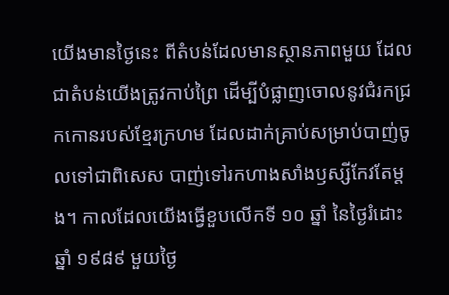យើងមានថ្ងៃនេះ ពីតំបន់ដែលមានស្ថានភាពមួយ ដែលជាតំបន់យើងត្រូវកាប់ព្រៃ ដើម្បីបំផ្លាញចោលនូវជំរកជ្រកកោនរបស់ខ្មែរក្រហម ដែលដាក់គ្រាប់សម្រាប់បាញ់ចូលទៅជាពិសេស បាញ់ទៅរកហាងសាំងឫស្សីកែវតែម្ដង។ កាលដែលយើងធ្វើខួបលើកទី ១០ ឆ្នាំ នៃថ្ងៃរំដោះឆ្នាំ ១៩៨៩ មួយថ្ងៃ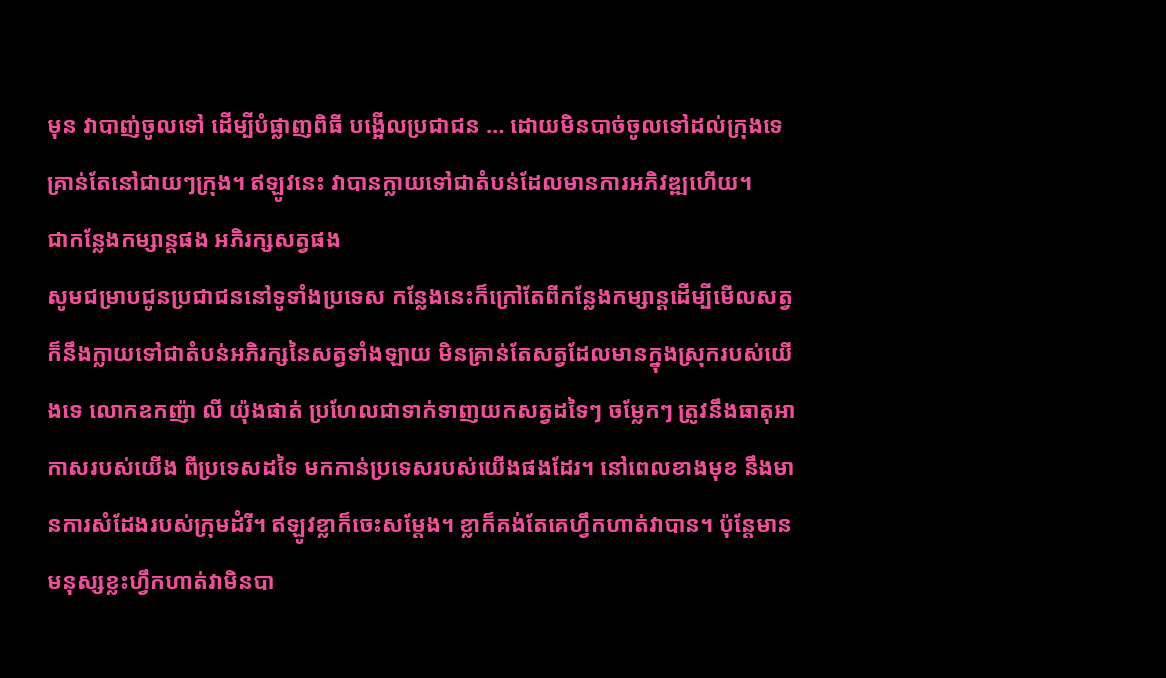មុន វាបាញ់ចូលទៅ ដើម្បីបំផ្លាញពិធី បង្អើលប្រជាជន … ដោយមិនបាច់ចូលទៅដល់ក្រុងទេ គ្រាន់តែនៅជាយៗក្រុង។ ឥឡូវនេះ វាបានក្លាយទៅជាតំបន់ដែលមានការអភិវឌ្ឍហើយ។
ជាកន្លែងកម្សាន្តផង អភិរក្សសត្វផង
សូមជម្រាបជូនប្រជាជននៅទូទាំងប្រទេស កន្លែងនេះក៏ក្រៅតែពីកន្លែងកម្សាន្តដើម្បីមើលសត្វ ក៏នឹងក្លាយទៅជាតំបន់អភិរក្សនៃសត្វទាំងឡាយ មិនគ្រាន់តែសត្វដែលមានក្នុងស្រុករបស់យើងទេ លោកឧកញ៉ា លី យ៉ុងផាត់ ប្រហែលជាទាក់ទាញយកសត្វដទៃៗ ចម្លែកៗ ត្រូវនឹងធាតុអាកាសរបស់យើង ពីប្រទេសដទៃ មកកាន់ប្រទេសរបស់យើងផងដែរ។ នៅពេលខាងមុខ នឹងមានការសំដែងរបស់ក្រុមដំរី។ ឥឡូវខ្លាក៏ចេះសម្តែង។ ខ្លាក៏គង់តែគេហ្វឹកហាត់វាបាន។ ប៉ុន្តែមានមនុស្សខ្លះហ្វឹកហាត់វាមិនបា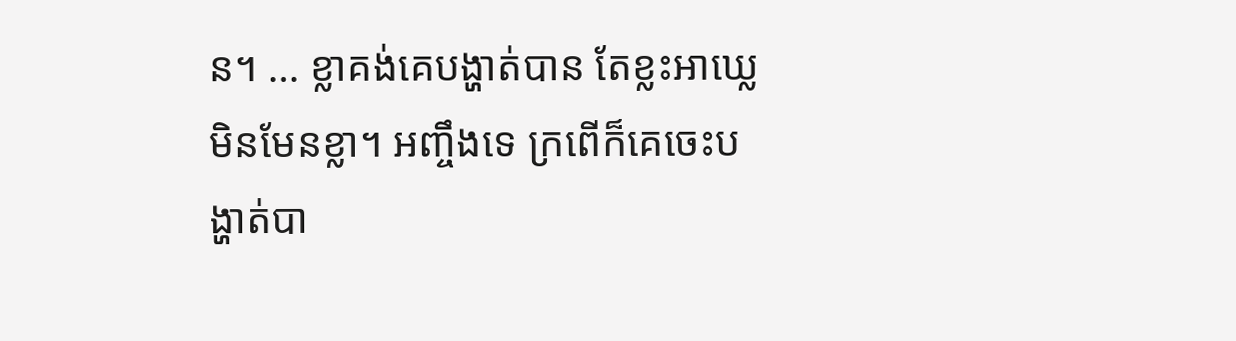ន។ … ខ្លាគង់គេបង្ហាត់បាន តែខ្លះអាឃ្លេ មិនមែនខ្លា។ អញ្ចឹងទេ ក្រពើក៏គេចេះបង្ហាត់បា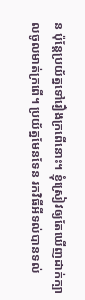ន ប៉ុន្តែប្រយ័ត្នទៅរឿងក្រពើនោះ។ ខ្ញុំស្រៀវឲ្យតែឃើញដាក់ក្បាលចូលមាត់ក្រពើ។ ប្រយ័ត្នមែនទែន រកវិធីអីទល់បានទល់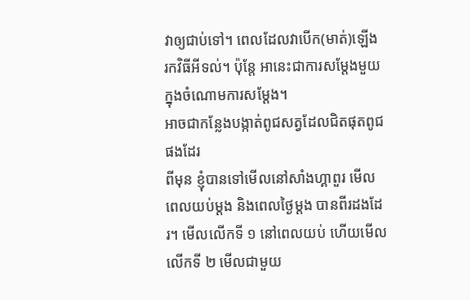វាឲ្យជាប់ទៅ។ ពេលដែលវាបើក(មាត់)ឡើង រកវិធីអីទល់។ ប៉ុន្តែ អានេះជាការសម្តែងមួយក្នុងចំណោមការសម្តែង។
អាចជាកន្លែងបង្កាត់ពូជសត្វដែលជិតផុតពូជផងដែរ
ពីមុន ខ្ញុំបានទៅមើលនៅសាំងហ្គាពួរ មើលពេលយប់ម្តង និងពេលថ្ងៃម្តង បានពីរដងដែរ។ មើលលើកទី ១ នៅពេលយប់ ហើយមើលលើកទី ២ មើលជាមួយ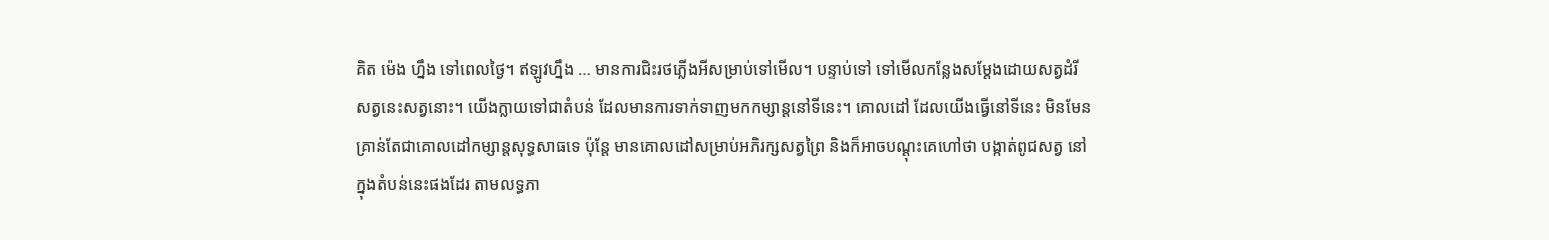គិត ម៉េង ហ្នឹង ទៅពេលថ្ងៃ។ ឥឡូវហ្នឹង … មានការជិះរថភ្លើងអីសម្រាប់ទៅមើល។ បន្ទាប់ទៅ ទៅមើលកន្លែងសម្តែងដោយសត្វដំរី សត្វនេះសត្វនោះ។ យើងក្លាយទៅជាតំបន់ ដែលមានការទាក់ទាញមកកម្សាន្តនៅទីនេះ។ គោលដៅ ដែលយើងធ្វើនៅទីនេះ មិនមែនគ្រាន់តែជាគោលដៅកម្សាន្តសុទ្ធសាធទេ ប៉ុន្តែ មានគោលដៅសម្រាប់អភិរក្សសត្វព្រៃ និងក៏អាចបណ្តុះគេហៅថា បង្កាត់ពូជសត្វ នៅក្នុងតំបន់នេះផងដែរ តាមលទ្ធភា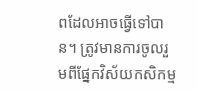ពដែលអាចធ្វើទៅបាន។ ត្រូវមានការចូលរួមពីផ្នែកវិស័យកសិកម្ម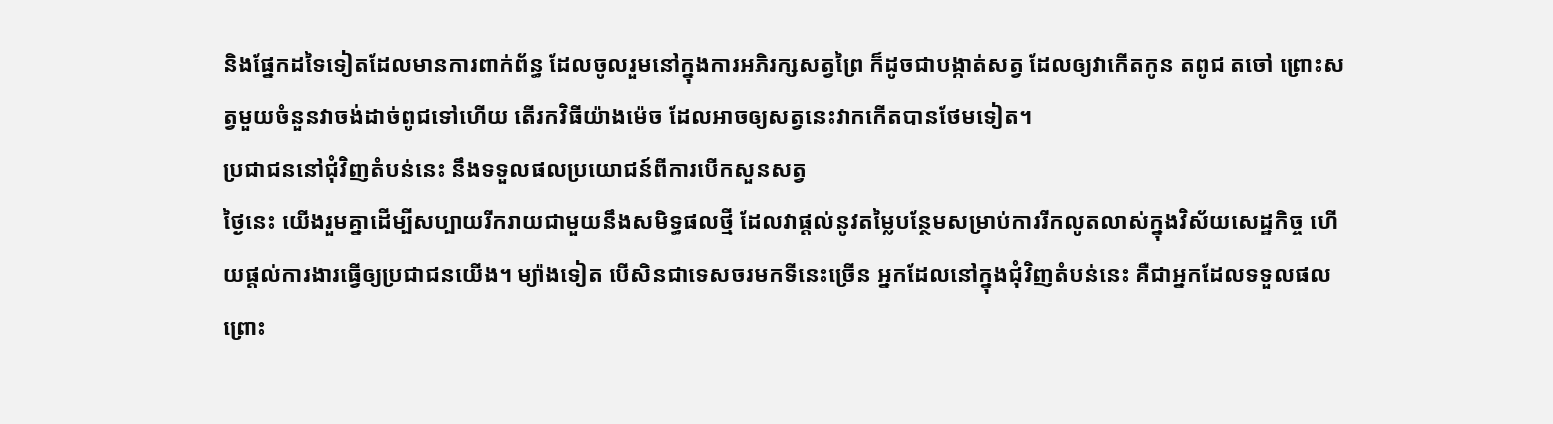និងផ្នែកដទៃទៀតដែលមានការពាក់ព័ន្ធ ដែលចូលរួមនៅក្នុងការអភិរក្សសត្វព្រៃ ក៏ដូចជាបង្កាត់សត្វ ដែលឲ្យវាកើតកូន តពូជ តចៅ ព្រោះសត្វមួយចំនួនវាចង់ដាច់ពូជទៅហើយ តើរកវិធីយ៉ាងម៉េច ដែលអាចឲ្យសត្វនេះវាកកើតបានថែមទៀត។
ប្រជាជននៅជុំវិញតំបន់នេះ នឹងទទួលផលប្រយោជន៍ពីការបើកសួនសត្វ
ថ្ងៃនេះ យើងរួមគ្នាដើម្បីសប្បាយរីករាយជាមួយនឹងសមិទ្ធផលថ្មី ដែលវាផ្តល់នូវតម្លៃបន្ថែមសម្រាប់ការរីកលូតលាស់ក្នុងវិស័យសេដ្ឋកិច្ច ហើយផ្តល់ការងារធ្វើឲ្យប្រជាជនយើង។ ម្យ៉ាងទៀត បើសិនជាទេសចរមកទីនេះច្រើន អ្នកដែលនៅក្នុងជុំវិញតំបន់នេះ គឺជាអ្នកដែលទទួលផល ព្រោះ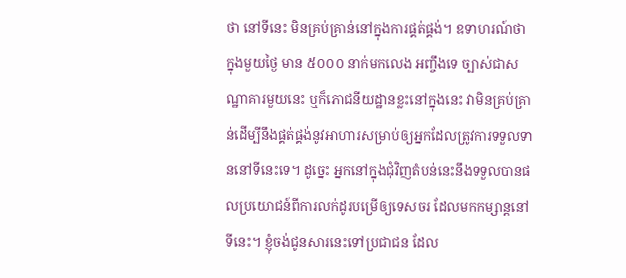ថា នៅទីនេះ មិនគ្រប់គ្រាន់នៅក្នុងការផ្គត់ផ្គង់។ ឧទាហរណ៍ថា ក្នុងមួយថ្ងៃ មាន ៥០០០ នាក់មកលេង អញ្ចឹងទេ ច្បាស់ជាសណ្ឋាគារមួយនេះ ឬក៏ភោជនីយដ្ឋានខ្លះនៅក្នុងនេះ វាមិនគ្រប់គ្រាន់ដើម្បីនឹងផ្គត់ផ្គង់នូវអាហារសម្រាប់ឲ្យអ្នកដែលត្រូវការទទួលទាននៅទីនេះទេ។ ដូច្នេះ អ្នកនៅក្នុងជុំវិញតំបន់នេះនឹងទទួលបានផលប្រយោជន៍ពីការលក់ដូរបម្រើឲ្យទេសចរ ដែលមកកម្សាន្តនៅទីនេះ។ ខ្ញុំចង់ជូនសារនេះទៅប្រជាជន ដែល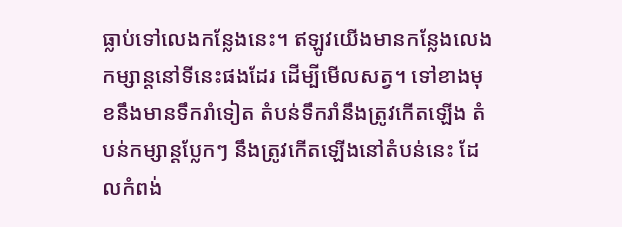ធ្លាប់ទៅលេងកន្លែងនេះ។ ឥឡូវយើងមានកន្លែងលេងកម្សាន្តនៅទីនេះផងដែរ ដើម្បីមើលសត្វ។ ទៅខាងមុខនឹងមានទឹករាំទៀត តំបន់ទឹករាំនឹងត្រូវកើតឡើង តំបន់កម្សាន្តប្លែកៗ នឹងត្រូវកើតឡើងនៅតំបន់នេះ ដែលកំពង់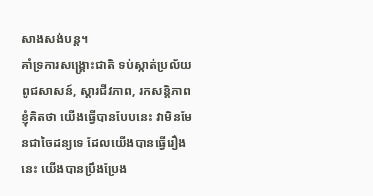សាងសង់បន្ត។
គាំទ្រការសង្គ្រោះជាតិ ទប់ស្កាត់ប្រល័យពូជសាសន៍, ស្តារជីវភាព, រកសន្តិភាព
ខ្ញុំគិតថា យើងធ្វើបានបែបនេះ វាមិនមែនជាចៃដន្យទេ ដែលយើងបានធ្វើរឿងនេះ យើងបានប្រឹងប្រែង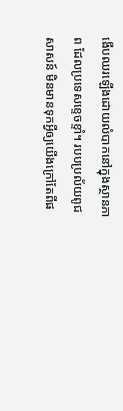ងើបឈរឡើងដោយលំបាកនៅក្នុងស្ថានភាព ដែលប្រទេសខ្ទេចខ្ទាំ។ របបប្រល័យពូជសាសន៍ មិនមានទុកអ្វីឲ្យយើងក្រៅតែពីផ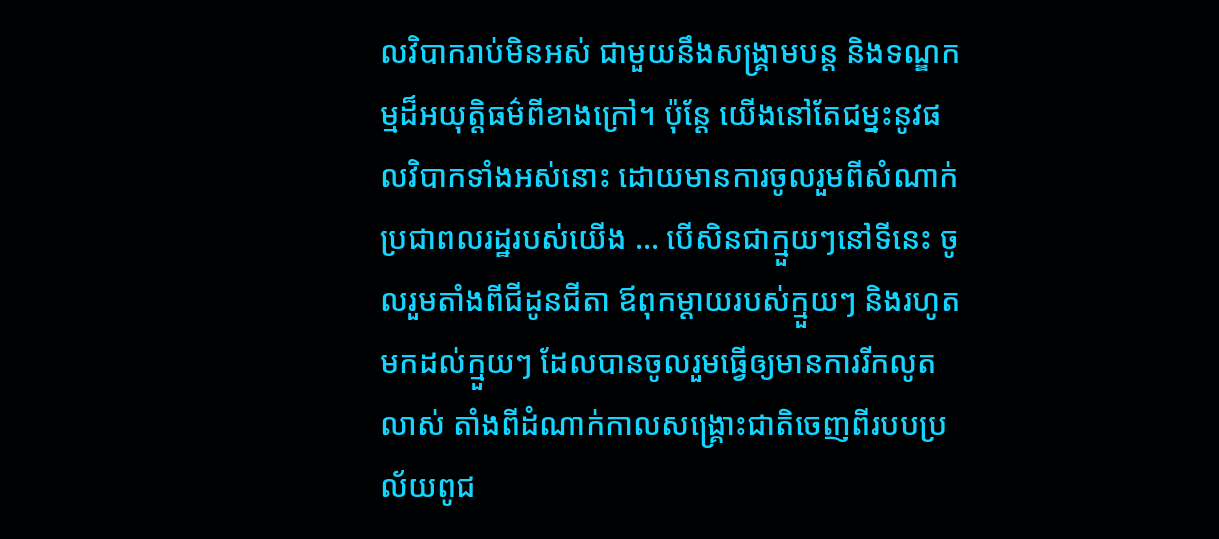លវិបាករាប់មិនអស់ ជាមួយនឹងសង្គ្រាមបន្ត និងទណ្ឌកម្មដ៏អយុត្តិធម៌ពីខាងក្រៅ។ ប៉ុន្តែ យើងនៅតែជម្នះនូវផលវិបាកទាំងអស់នោះ ដោយមានការចូលរួមពីសំណាក់ប្រជាពលរដ្ឋរបស់យើង … បើសិនជាក្មួយៗនៅទីនេះ ចូលរួមតាំងពីជីដូនជីតា ឪពុកម្តាយរបស់ក្មួយៗ និងរហូតមកដល់ក្មួយៗ ដែលបានចូលរួមធ្វើឲ្យមានការរីកលូតលាស់ តាំងពីដំណាក់កាលសង្គ្រោះជាតិចេញពីរបបប្រល័យពូជ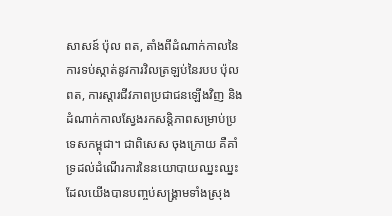សាសន៍ ប៉ុល ពត, តាំងពីដំណាក់កាលនៃការទប់ស្កាត់នូវការវិលត្រឡប់នៃរបប ប៉ុល ពត, ការស្តារជីវភាពប្រជាជនឡើងវិញ និងដំណាក់កាលស្វែងរកសន្តិភាពសម្រាប់ប្រទេសកម្ពុជា។ ជាពិសេស ចុងក្រោយ គឺគាំទ្រដល់ដំណើរការនៃនយោបាយឈ្នះឈ្នះ ដែលយើងបានបញ្ចប់សង្គ្រាមទាំងស្រុង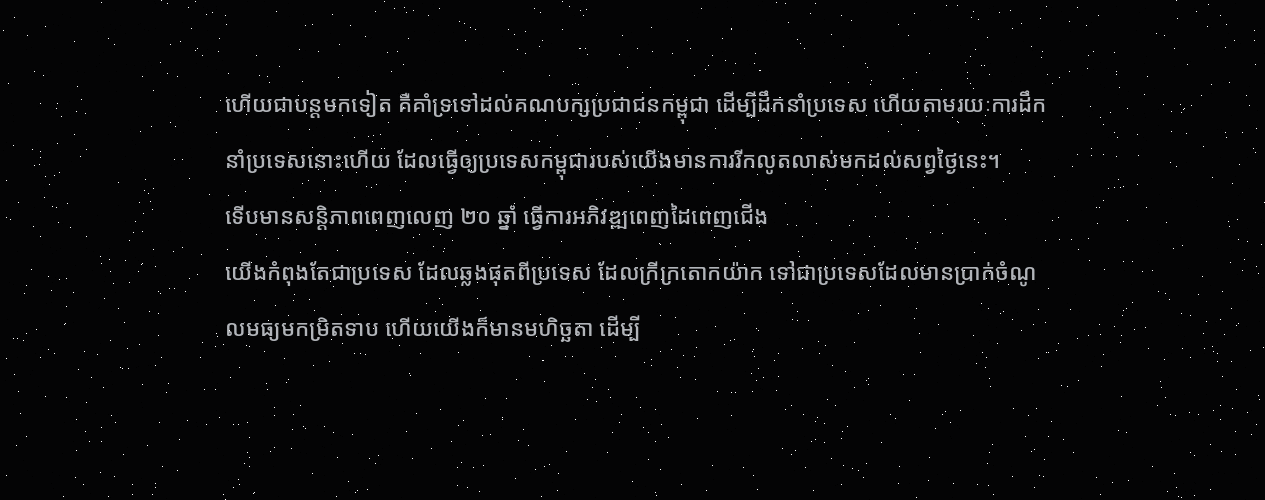ហើយជាបន្តមកទៀត គឺគាំទ្រទៅដល់គណបក្សប្រជាជនកម្ពុជា ដើម្បីដឹកនាំប្រទេស ហើយតាមរយៈការដឹកនាំប្រទេសនោះហើយ ដែលធ្វើឲ្យប្រទេសកម្ពុជារបស់យើងមានការរីកលូតលាស់មកដល់សព្វថ្ងៃនេះ។
ទើបមានសន្តិភាពពេញលេញ ២០ ឆ្នាំ ធ្វើការអភិវឌ្ឍពេញដៃពេញជើង
យើងកំពុងតែជាប្រទេស ដែលឆ្លងផុតពីប្រទេស ដែលក្រីក្រតោកយ៉ាក ទៅជាប្រទេសដែលមានប្រាក់ចំណូលមធ្យមកម្រិតទាប ហើយយើងក៏មានមហិច្ឆតា ដើម្បី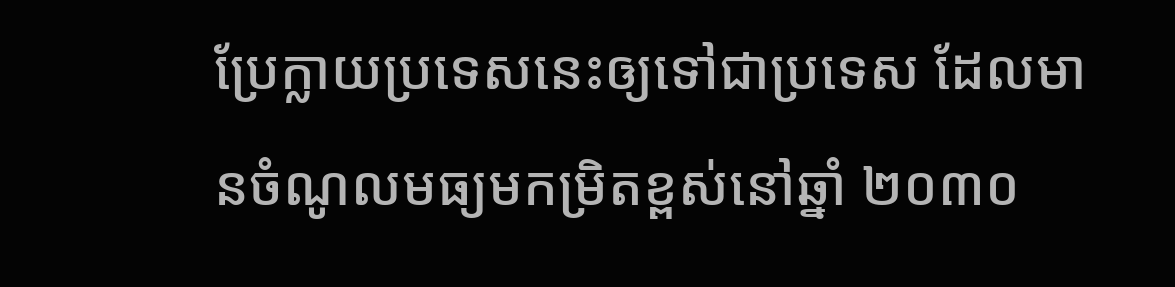ប្រែក្លាយប្រទេសនេះឲ្យទៅជាប្រទេស ដែលមានចំណូលមធ្យមកម្រិតខ្ពស់នៅឆ្នាំ ២០៣០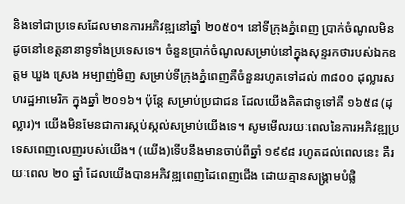និងទៅជាប្រទេសដែលមានការអភិវឌ្ឍនៅឆ្នាំ ២០៥០។ នៅទីក្រុងភ្នំពេញ ប្រាក់ចំណូលមិនដូចនៅខេត្តនានាទូទាំងប្រទេសទេ។ ចំនួនប្រាក់ចំណូលសម្រាប់នៅក្នុងសុន្ទរកថារបស់ឯកឧត្តម ឃួង ស្រេង អម្បាញ់មិញ សម្រាប់ទីក្រុងភ្នំពេញគឺចំនួនរហូតទៅដល់ ៣៨០០ ដុល្លារសហរដ្ឋអាមេរិក ក្នុងឆ្នាំ ២០១៦។ ប៉ុន្តែ សម្រាប់ប្រជាជន ដែលយើងគិតជាទូទៅគឺ ១៦៥៨ (ដុល្លារ)។ យើងមិនមែនជាការស្កប់ស្កល់សម្រាប់យើងទេ។ សូមមើលរយៈពេលនៃការអភិវឌ្ឍប្រទេសពេញលេញរបស់យើង។ (យើង)ទើបនឹងមានចាប់ពីឆ្នាំ ១៩៩៨ រហូតដល់ពេលនេះ គឺរយៈពេល ២០ ឆ្នាំ ដែលយើងបានអភិវឌ្ឍពេញដៃពេញជើង ដោយគ្មានសង្គ្រាមបំផ្លិ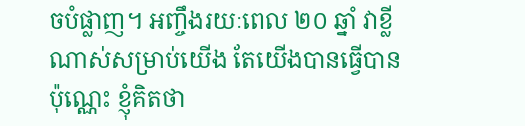ចបំផ្លាញ។ អញ្ចឹងរយៈពេល ២០ ឆ្នាំ វាខ្លីណាស់សម្រាប់យើង តែយើងបានធ្វើបានប៉ុណ្ណេះ ខ្ញុំគិតថា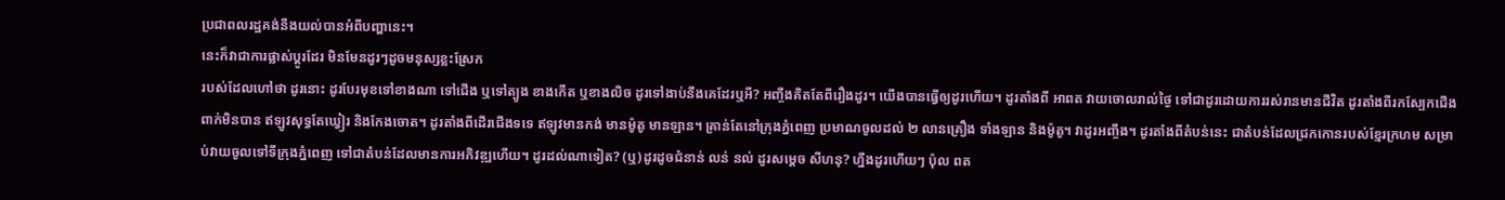ប្រជាពលរដ្ឋគង់នឹងយល់បានអំពីបញ្ហានេះ។
នេះក៏វាជាការផ្លាស់ប្តូរដែរ មិនមែនដូរៗដូចមនុស្សខ្លះស្រែក
របស់ដែលហៅថា ដូរនោះ ដូរបែរមុខទៅខាងណា ទៅជើង ឬទៅត្បូង ខាងកើត ឬខាងលិច ដូរទៅងាប់នឹងគេដែរឬអី? អញ្ចឹងគិតតែពីរឿងដូរ។ យើងបានធ្វើឲ្យដូរហើយ។ ដូរតាំងពី អាពត វាយចោលរាល់ថ្ងៃ ទៅជាដូរដោយការរស់រានមានជីវិត ដូរតាំងពីរកស្បែកជើងពាក់មិនបាន ឥឡូវសុទ្ធតែឃ្វៀរ និងកែងចោត។ ដូរតាំងពីដើរជើងទទេ ឥឡូវមានកង់ មានម៉ូតូ មានឡាន។ គ្រាន់តែនៅក្រុងភ្នំពេញ ប្រមាណចូលដល់ ២ លានគ្រឿង ទាំងឡាន និងម៉ូតូ។ វាដូរអញ្ចឹង។ ដូរតាំងពីតំបន់នេះ ជាតំបន់ដែលជ្រកកោនរបស់ខ្មែរក្រហម សម្រាប់វាយចូលទៅទីក្រុងភ្នំពេញ ទៅជាតំបន់ដែលមានការអភិវឌ្ឍហើយ។ ដូរដល់ណាទៀត? (ឬ)ដូរដូចជំនាន់ លន់ នល់ ដូរសម្ដេច សីហនុ? ហ្នឹងដូរហើយៗ ប៉ុល ពត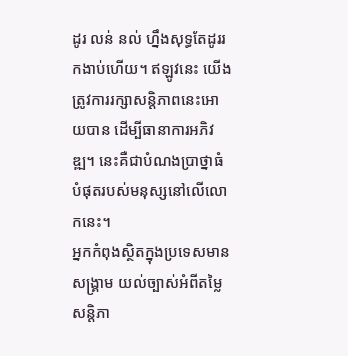ដូរ លន់ នល់ ហ្នឹងសុទ្ធតែដូររកងាប់ហើយ។ ឥឡូវនេះ យើងត្រូវការរក្សាសន្ដិភាពនេះអោយបាន ដើម្បីធានាការអភិវឌ្ឍ។ នេះគឺជាបំណងប្រាថ្នាធំបំផុតរបស់មនុស្សនៅលើលោកនេះ។
អ្នកកំពុងស្ថិតក្នុងប្រទេសមានសង្រ្គាម យល់ច្បាស់អំពីតម្លៃសន្ដិភា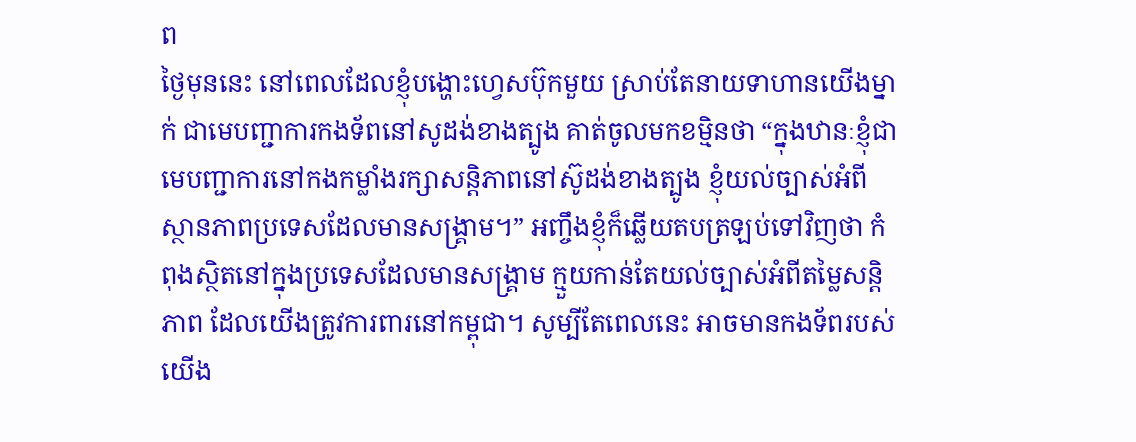ព
ថ្ងៃមុននេះ នៅពេលដែលខ្ញុំបង្ហោះហ្វេសប៊ុកមួយ ស្រាប់តែនាយទាហានយើងម្នាក់ ជាមេបញ្ជាការកងទ័ពនៅសូដង់ខាងត្បូង គាត់ចូលមកខម្មិនថា “ក្នុងឋានៈខ្ញុំជាមេបញ្ជាការនៅកងកម្លាំងរក្សាសន្ដិភាពនៅស៊ូដង់ខាងត្បូង ខ្ញុំយល់ច្បាស់អំពីស្ថានភាពប្រទេសដែលមានសង្រ្គាម។” អញ្ចឹងខ្ញុំក៏ឆ្លើយតបត្រឡប់ទៅវិញថា កំពុងស្ថិតនៅក្នុងប្រទេសដែលមានសង្រ្គាម ក្មួយកាន់តែយល់ច្បាស់អំពីតម្លៃសន្ដិភាព ដែលយើងត្រូវការពារនៅកម្ពុជា។ សូម្បីតែពេលនេះ អាចមានកងទ័ពរបស់យើង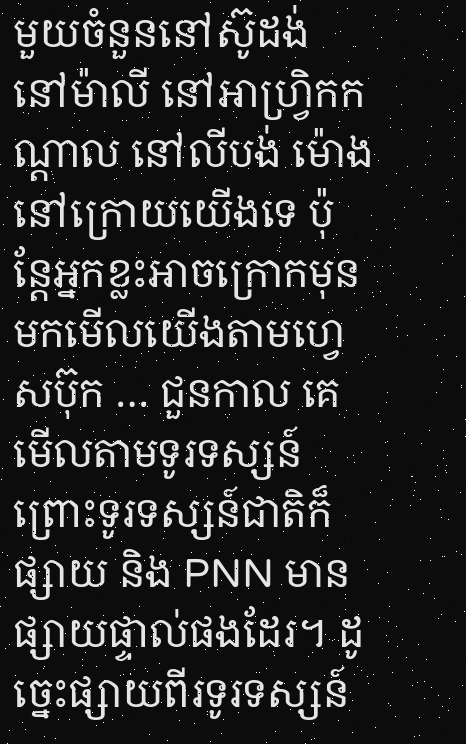មួយចំនួននៅស៊ូដង់ នៅម៉ាលី នៅអាហ្វ្រិកកណ្ដាល នៅលីបង់ ម៉ោងនៅក្រោយយើងទេ ប៉ុន្តែអ្នកខ្លះអាចក្រោកមុន មកមើលយើងតាមហ្វេសប៊ុក … ជួនកាល គេមើលតាមទូរទស្សន៍ ព្រោះទូរទស្សន៍ជាតិក៏ផ្សាយ និង PNN មានផ្សាយផ្ទាល់ផងដែរ។ ដូច្នេះផ្សាយពីរទូរទស្សន៍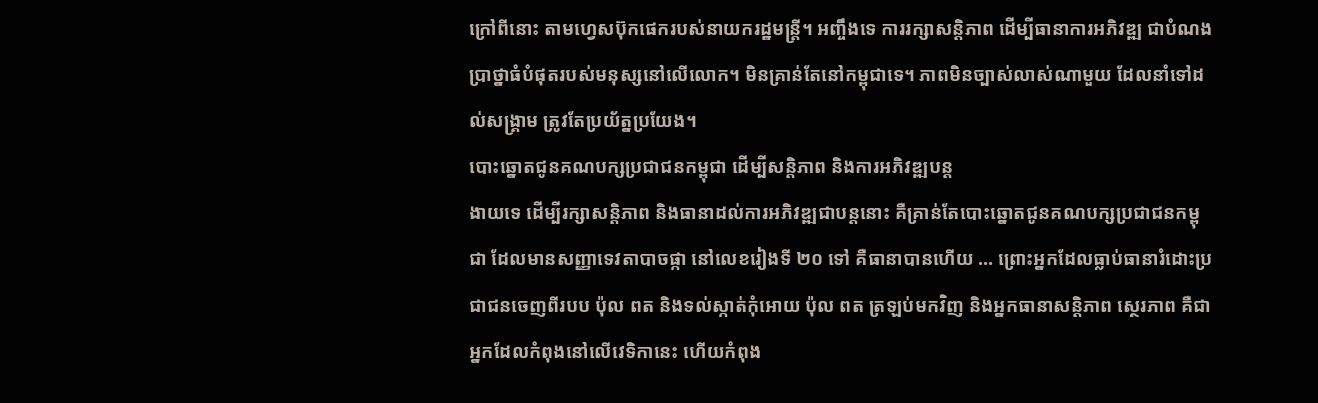ក្រៅពីនោះ តាមហ្វេសប៊ុកផេករបស់នាយករដ្ឋមន្រ្តី។ អញ្ចឹងទេ ការរក្សាសន្ដិភាព ដើម្បីធានាការអភិវឌ្ឍ ជាបំណងប្រាថ្នាធំបំផុតរបស់មនុស្សនៅលើលោក។ មិនគ្រាន់តែនៅកម្ពុជាទេ។ ភាពមិនច្បាស់លាស់ណាមួយ ដែលនាំទៅដល់សង្រ្គាម ត្រូវតែប្រយ័ត្នប្រយែង។
បោះឆ្នោតជូនគណបក្សប្រជាជនកម្ពុជា ដើម្បីសន្ដិភាព និងការអភិវឌ្ឍបន្ត
ងាយទេ ដើម្បីរក្សាសន្ដិភាព និងធានាដល់ការអភិវឌ្ឍជាបន្តនោះ គឺគ្រាន់តែបោះឆ្នោតជូនគណបក្សប្រជាជនកម្ពុជា ដែលមានសញ្ញាទេវតាបាចផ្កា នៅលេខរៀងទី ២០ ទៅ គឺធានាបានហើយ … ព្រោះអ្នកដែលធ្លាប់ធានារំដោះប្រជាជនចេញពីរបប ប៉ុល ពត និងទល់ស្កាត់កុំអោយ ប៉ុល ពត ត្រឡប់មកវិញ និងអ្នកធានាសន្ដិភាព ស្ថេរភាព គឺជាអ្នកដែលកំពុងនៅលើវេទិកានេះ ហើយកំពុង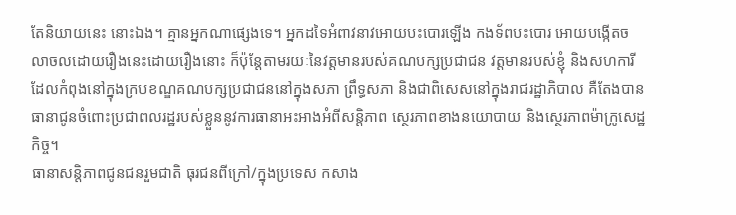តែនិយាយនេះ នោះឯង។ គ្មានអ្នកណាផ្សេងទេ។ អ្នកដទៃអំពាវនាវអោយបះបោរឡើង កងទ័ពបះបោរ អោយបង្កើតចលាចលដោយរឿងនេះដោយរឿងនោះ ក៏ប៉ុន្តែតាមរយៈនៃវត្តមានរបស់គណបក្សប្រជាជន វត្តមានរបស់ខ្ញុំ និងសហការីដែលកំពុងនៅក្នុងក្របខណ្ឌគណបក្សប្រជាជននៅក្នុងសភា ព្រឹទ្ធសភា និងជាពិសេសនៅក្នុងរាជរដ្ឋាភិបាល គឺតែងបានធានាជូនចំពោះប្រជាពលរដ្ឋរបស់ខ្លួននូវការធានាអះអាងអំពីសន្ដិភាព ស្ថេរភាពខាងនយោបាយ និងស្ថេរភាពម៉ាក្រូសេដ្ឋកិច្ច។
ធានាសន្តិភាពជូនជនរួមជាតិ ធុរជនពីក្រៅ/ក្នុងប្រទេស កសាង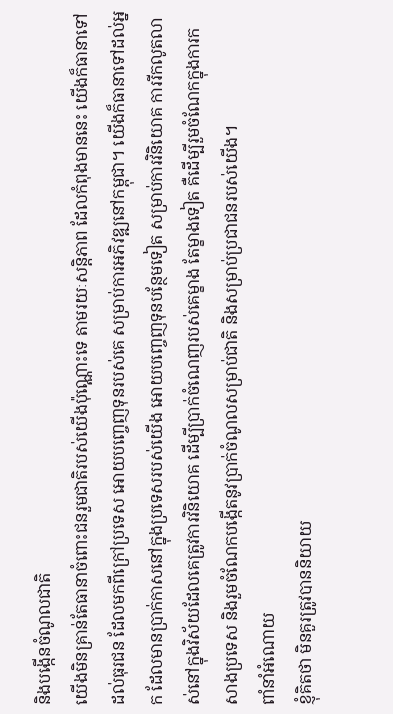និងបង្កើនចំណូលជាតិ
យើងមិនគ្រាន់តែធានាចំពោះជនរួមជាតិរបស់យើងប៉ុណ្ណោះទេ តាមរយៈសន្ដិភាព ដែលកំពុងមាននេះ យើងក៏ធានាទៅដល់ធុរជន ដែលមកពីក្រៅប្រទេស អោយបញ្ចេញទុនរបស់គេ សម្រាប់ការអភិវឌ្ឍនៅកម្ពុជា។ យើងក៏ធានាទៅដល់អ្នក ដែលមានប្រាក់កាសនៅក្នុងប្រទេសរបស់យើង អោយបញ្ចេញទុនបន្ថែមទៀត សម្រាប់ការវិនិយោគ ការរីកលូតលាស់នៅក្នុងវិស័យដែលគេត្រូវការវិនិយោគ ដើម្បីប្រាក់ចំណេញរបស់គេម្ខាង តែម្ខាងទៀត គឺដើម្បីរួមចំណែកក្នុងការកសាងប្រទេស និងរួមចំណែកបង្កើតនូវប្រាក់ចំណូលសម្រាប់ជាតិ និងសម្រាប់ប្រជាជនរបស់យើង។
ពាំនាំអំណោយ
ខ្ញុំគិតថា មិនគួរត្រូវបាននិយាយ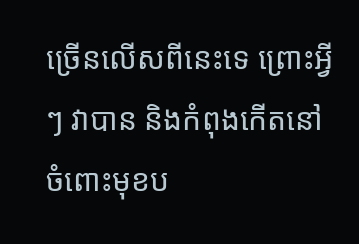ច្រើនលើសពីនេះទេ ព្រោះអ្វីៗ វាបាន និងកំពុងកើតនៅចំពោះមុខប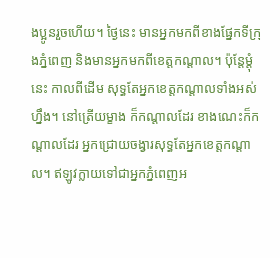ងប្អូនរួចហើយ។ ថ្ងៃនេះ មានអ្នកមកពីខាងផ្នែកទីក្រុងភ្នំពេញ និងមានអ្នកមកពីខេត្តកណ្ដាល។ ប៉ុន្តែម្ដុំនេះ កាលពីដើម សុទ្ធតែអ្នកខេត្តកណ្ដាលទាំងអស់ហ្នឹង។ នៅត្រើយម្ខាង ក៏កណ្ដាលដែរ ខាងណេះក៏កណ្ដាលដែរ អ្នកជ្រោយចង្វារសុទ្ធតែអ្នកខេត្តកណ្ដាល។ ឥឡូវក្លាយទៅជាអ្នកភ្នំពេញអ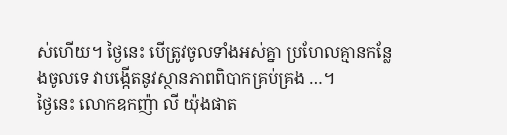ស់ហើយ។ ថ្ងៃនេះ បើត្រូវចូលទាំងអស់គ្នា ប្រហែលគ្មានកន្លែងចូលទេ វាបង្កើតនូវស្ថានភាពពិបាកគ្រប់គ្រង …។
ថ្ងៃនេះ លោកឧកញ៉ា លី យ៉ុងផាត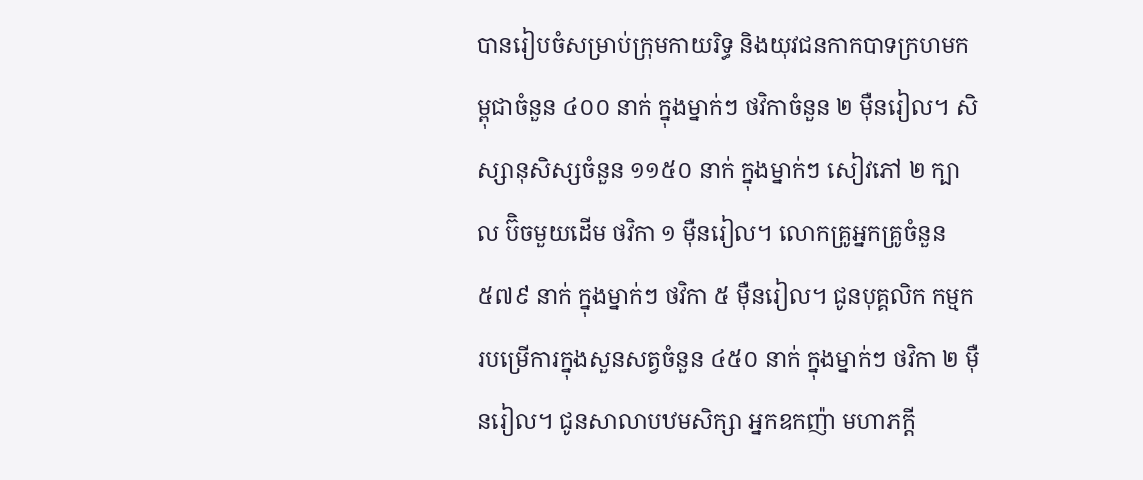បានរៀបចំសម្រាប់ក្រុមកាយរិទ្ធ និងយុវជនកាកបាទក្រហមកម្ពុជាចំនួន ៤០០ នាក់ ក្នុងម្នាក់ៗ ថវិកាចំនួន ២ ម៉ឺនរៀល។ សិស្សានុសិស្សចំនួន ១១៥០ នាក់ ក្នុងម្នាក់ៗ សៀវភៅ ២ ក្បាល ប៊ិចមួយដើម ថវិកា ១ ម៉ឺនរៀល។ លោកគ្រូអ្នកគ្រូចំនួន ៥៧៩ នាក់ ក្នុងម្នាក់ៗ ថវិកា ៥ ម៉ឺនរៀល។ ជូនបុគ្គលិក កម្មករបម្រើការក្នុងសួនសត្វចំនួន ៤៥០ នាក់ ក្នុងម្នាក់ៗ ថវិកា ២ ម៉ឺនរៀល។ ជូនសាលាបឋមសិក្សា អ្នកឧកញ៉ា មហាភក្ដី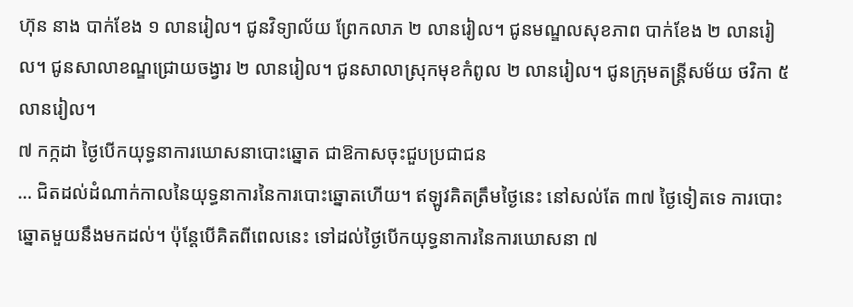ហ៊ុន នាង បាក់ខែង ១ លានរៀល។ ជូនវិទ្យាល័យ ព្រែកលាភ ២ លានរៀល។ ជូនមណ្ឌលសុខភាព បាក់ខែង ២ លានរៀល។ ជូនសាលាខណ្ឌជ្រោយចង្វារ ២ លានរៀល។ ជូនសាលាស្រុកមុខកំពូល ២ លានរៀល។ ជូនក្រុមតន្រ្តីសម័យ ថវិកា ៥ លានរៀល។
៧ កក្កដា ថ្ងៃបើកយុទ្ធនាការឃោសនាបោះឆ្នោត ជាឱកាសចុះជួបប្រជាជន
… ជិតដល់ដំណាក់កាលនៃយុទ្ធនាការនៃការបោះឆ្នោតហើយ។ ឥឡូវគិតត្រឹមថ្ងៃនេះ នៅសល់តែ ៣៧ ថ្ងៃទៀតទេ ការបោះឆ្នោតមួយនឹងមកដល់។ ប៉ុន្តែបើគិតពីពេលនេះ ទៅដល់ថ្ងៃបើកយុទ្ធនាការនៃការឃោសនា ៧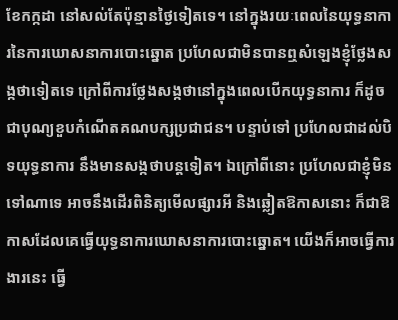ខែកក្កដា នៅសល់តែប៉ុន្មានថ្ងៃទៀតទេ។ នៅក្នុងរយៈពេលនៃយុទ្ធនាការនៃការឃោសនាការបោះឆ្នោត ប្រហែលជាមិនបានឮសំឡេងខ្ញុំថ្លែងសង្កថាទៀតទេ ក្រៅពីការថ្លែងសង្កថានៅក្នុងពេលបើកយុទ្ធនាការ ក៏ដូចជាបុណ្យខួបកំណើតគណបក្សប្រជាជន។ បន្ទាប់ទៅ ប្រហែលជាដល់បិទយុទ្ធនាការ នឹងមានសង្កថាបន្តទៀត។ ឯក្រៅពីនោះ ប្រហែលជាខ្ញុំមិនទៅណាទេ អាចនឹងដើរពិនិត្យមើលផ្សារអី និងឆ្លៀតឱកាសនោះ ក៏ជាឱកាសដែលគេធ្វើយុទ្ធនាការឃោសនាការបោះឆ្នោត។ យើងក៏អាចធ្វើការងារនេះ ធ្វើ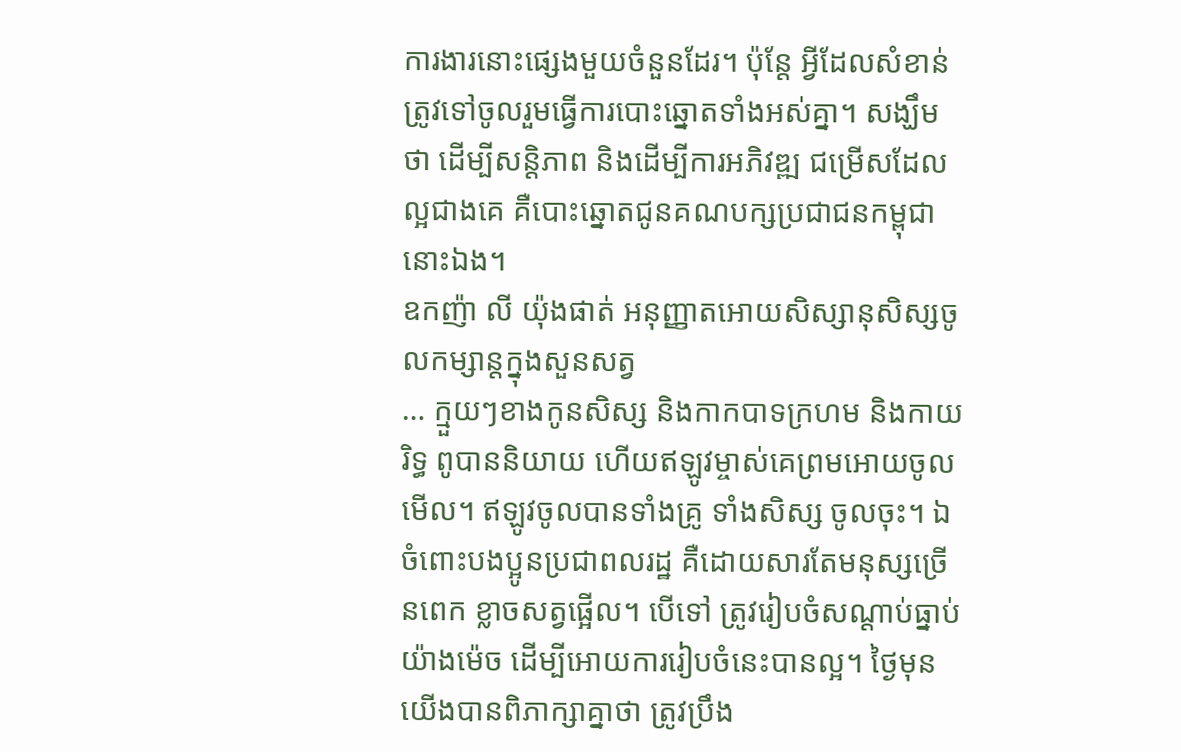ការងារនោះផ្សេងមួយចំនួនដែរ។ ប៉ុន្តែ អ្វីដែលសំខាន់ ត្រូវទៅចូលរួមធ្វើការបោះឆ្នោតទាំងអស់គ្នា។ សង្ឃឹមថា ដើម្បីសន្ដិភាព និងដើម្បីការអភិវឌ្ឍ ជម្រើសដែលល្អជាងគេ គឺបោះឆ្នោតជូនគណបក្សប្រជាជនកម្ពុជានោះឯង។
ឧកញ៉ា លី យ៉ុងផាត់ អនុញ្ញាតអោយសិស្សានុសិស្សចូលកម្សាន្តក្នុងសួនសត្វ
… ក្មួយៗខាងកូនសិស្ស និងកាកបាទក្រហម និងកាយរិទ្ធ ពូបាននិយាយ ហើយឥឡូវម្ចាស់គេព្រមអោយចូលមើល។ ឥឡូវចូលបានទាំងគ្រូ ទាំងសិស្ស ចូលចុះ។ ឯចំពោះបងប្អូនប្រជាពលរដ្ឋ គឺដោយសារតែមនុស្សច្រើនពេក ខ្លាចសត្វផ្អើល។ បើទៅ ត្រូវរៀបចំសណ្ដាប់ធ្នាប់យ៉ាងម៉េច ដើម្បីអោយការរៀបចំនេះបានល្អ។ ថ្ងៃមុន យើងបានពិភាក្សាគ្នាថា ត្រូវប្រឹង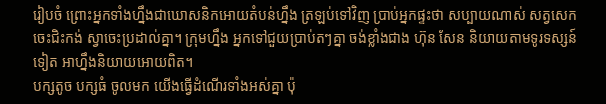រៀបចំ ព្រោះអ្នកទាំងហ្នឹងជាឃោសនិកអោយតំបន់ហ្នឹង ត្រឡប់ទៅវិញ ប្រាប់អ្នកផ្ទះថា សប្បាយណាស់ សត្វសេកចេះជិះកង់ ស្វាចេះប្រដាល់គ្នា។ ក្រុមហ្នឹង អ្នកទៅជួយប្រាប់តៗគ្នា ចង់ខ្លាំងជាង ហ៊ុន សែន និយាយតាមទូរទស្សន៍ទៀត អាហ្នឹងនិយាយអោយពិត។
បក្សតូច បក្សធំ ចូលមក យើងធ្វើដំណើរទាំងអស់គ្នា ប៉ុ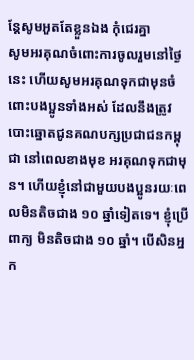ន្តែសូមអួតតែខ្លួនឯង កុំជេរគ្នា
សូមអរគុណចំពោះការចូលរួមនៅថ្ងៃនេះ ហើយសូមអរគុណទុកជាមុនចំពោះបងប្អូនទាំងអស់ ដែលនឹងត្រូវបោះឆ្នោតជូនគណបក្សប្រជាជនកម្ពុជា នៅពេលខាងមុខ អរគុណទុកជាមុន។ ហើយខ្ញុំនៅជាមួយបងប្អូនរយៈពេលមិនតិចជាង ១០ ឆ្នាំទៀតទេ។ ខ្ញុំប្រើពាក្យ មិនតិចជាង ១០ ឆ្នាំ។ បើសិនអ្នក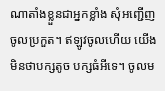ណាតាំងខ្លួនជាអ្នកខ្លាំង សុំអញ្ជើញចូលប្រកួត។ ឥឡូវចូលហើយ យើងមិនថាបក្សតូច បក្សធំអីទេ។ ចូលម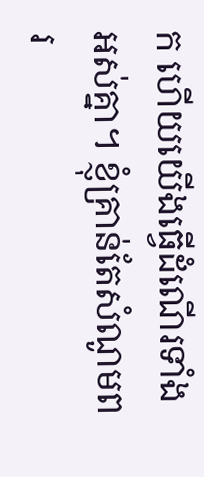ក ហើយយើងធ្វើដំណើរទាំងអស់គ្នា។ ខ្ញុំគ្រាន់តែសំណូមពរ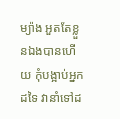ម្យ៉ាង អួតតែខ្លួនឯងបានហើយ កុំបង្អាប់អ្នកដទៃ វានាំទៅដ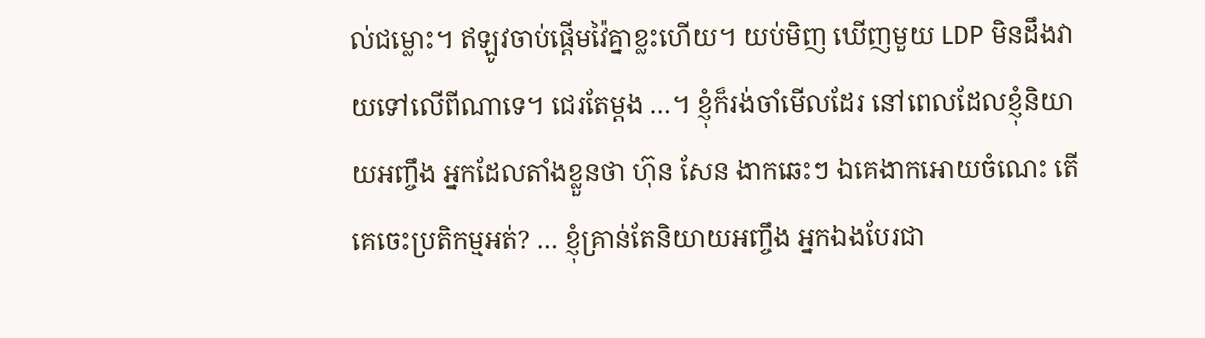ល់ជម្លោះ។ ឥឡូវចាប់ផ្ដើមវ៉ៃគ្នាខ្លះហើយ។ យប់មិញ ឃើញមួយ LDP មិនដឹងវាយទៅលើពីណាទេ។ ជេរតែម្ដង …។ ខ្ញុំក៏រង់ចាំមើលដែរ នៅពេលដែលខ្ញុំនិយាយអញ្ចឹង អ្នកដែលតាំងខ្លួនថា ហ៊ុន សែន ងាកឆេះៗ ឯគេងាកអោយចំណេះ តើគេចេះប្រតិកម្មអត់? … ខ្ញុំគ្រាន់តែនិយាយអញ្ចឹង អ្នកឯងបែរជា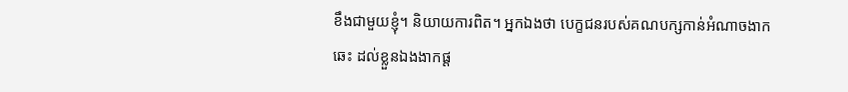ខឹងជាមួយខ្ញុំ។ និយាយការពិត។ អ្នកឯងថា បេក្ខជនរបស់គណបក្សកាន់អំណាចងាកឆេះ ដល់ខ្លួនឯងងាកផ្ដ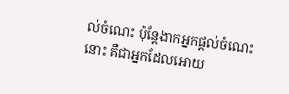ល់ចំណេះ ប៉ុន្តែងាកអ្នកផ្ដល់ចំណេះនោះ គឺជាអ្នកដែលអោយ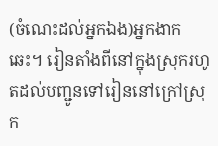(ចំណេះដល់អ្នកឯង)អ្នកងាកឆេះ។ រៀនតាំងពីនៅក្នុងស្រុករហូតដល់បញ្ជូនទៅរៀននៅក្រៅស្រុក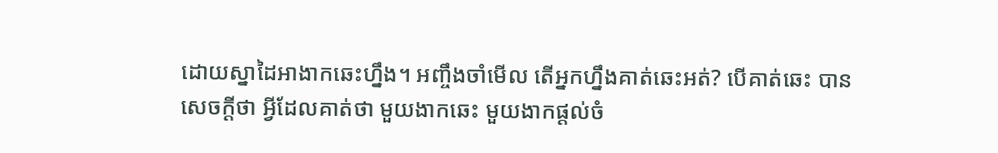ដោយស្នាដៃអាងាកឆេះហ្នឹង។ អញ្ចឹងចាំមើល តើអ្នកហ្នឹងគាត់ឆេះអត់? បើគាត់ឆេះ បានសេចក្ដីថា អ្វីដែលគាត់ថា មួយងាកឆេះ មួយងាកផ្ដល់ចំ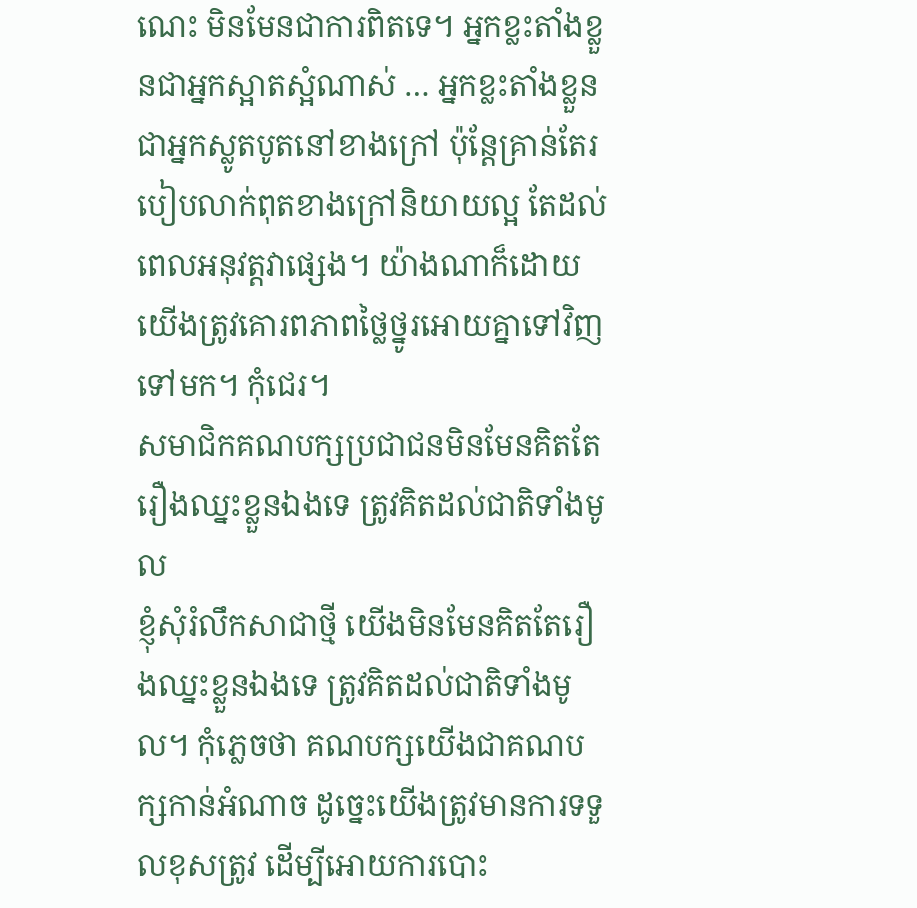ណេះ មិនមែនជាការពិតទេ។ អ្នកខ្លះតាំងខ្លួនជាអ្នកស្អាតស្អំណាស់ … អ្នកខ្លះតាំងខ្លួនជាអ្នកស្លូតបូតនៅខាងក្រៅ ប៉ុន្តែគ្រាន់តែរបៀបលាក់ពុតខាងក្រៅនិយាយល្អ តែដល់ពេលអនុវត្តវាផ្សេង។ យ៉ាងណាក៏ដោយ យើងត្រូវគោរពភាពថ្លៃថ្នូរអោយគ្នាទៅវិញទៅមក។ កុំជេរ។
សមាជិកគណបក្សប្រជាជនមិនមែនគិតតែរឿងឈ្នះខ្លួនឯងទេ ត្រូវគិតដល់ជាតិទាំងមូល
ខ្ញុំសុំរំលឹកសាជាថ្មី យើងមិនមែនគិតតែរឿងឈ្នះខ្លួនឯងទេ ត្រូវគិតដល់ជាតិទាំងមូល។ កុំភ្លេចថា គណបក្សយើងជាគណបក្សកាន់អំណាច ដូច្នេះយើងត្រូវមានការទទួលខុសត្រូវ ដើម្បីអោយការបោះ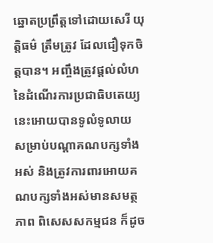ឆ្នោតប្រព្រឹត្តទៅដោយសេរី យុតិ្តធម៌ ត្រឹមត្រូវ ដែលជឿទុកចិត្តបាន។ អញ្ចឹងត្រូវផ្ដល់លំហនៃដំណើរការប្រជាធិបតេយ្យនេះអោយបានទូលំទូលាយ សម្រាប់បណ្ដាគណបក្សទាំងអស់ និងត្រូវការពារអោយគណបក្សទាំងអស់មានសមត្ថភាព ពិសេសសកម្មជន ក៏ដូច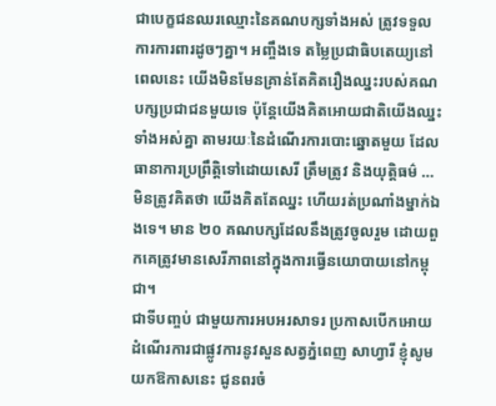ជាបេក្ខជនឈរឈ្មោះនៃគណបក្សទាំងអស់ ត្រូវទទួលការការពារដូចៗគ្នា។ អញ្ចឹងទេ តម្លៃប្រជាធិបតេយ្យនៅពេលនេះ យើងមិនមែនគ្រាន់តែគិតរឿងឈ្នះរបស់គណបក្សប្រជាជនមួយទេ ប៉ុន្តែយើងគិតអោយជាតិយើងឈ្នះទាំងអស់គ្នា តាមរយៈនៃដំណើរការបោះឆ្នោតមួយ ដែលធានាការប្រព្រឹត្តិទៅដោយសេរី ត្រឹមត្រូវ និងយុត្តិធម៌ … មិនត្រូវគិតថា យើងគិតតែឈ្នះ ហើយរត់ប្រណាំងម្នាក់ឯងទេ។ មាន ២០ គណបក្សដែលនឹងត្រូវចូលរួម ដោយពួកគេត្រូវមានសេរីភាពនៅក្នុងការធ្វើនយោបាយនៅកម្ពុជា។
ជាទីបញ្ចប់ ជាមួយការអបអរសាទរ ប្រកាសបើកអោយដំណើរការជាផ្លូវការនូវសួនសត្វភ្នំពេញ សាហ្វារី ខ្ញុំសូមយកឱកាសនេះ ជូនពរចំ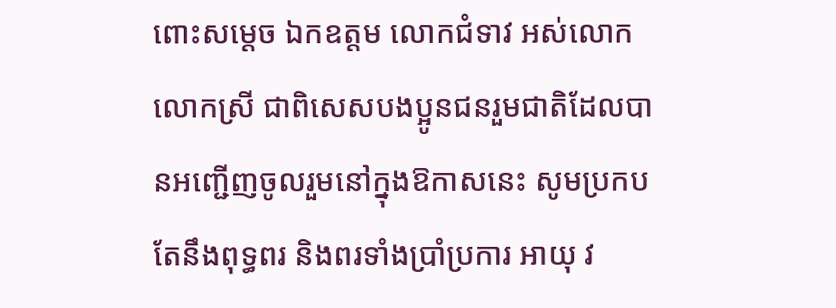ពោះសម្ដេច ឯកឧត្តម លោកជំទាវ អស់លោក លោកស្រី ជាពិសេសបងប្អូនជនរួមជាតិដែលបានអញ្ជើញចូលរួមនៅក្នុងឱកាសនេះ សូមប្រកបតែនឹងពុទ្ធពរ និងពរទាំងប្រាំប្រការ អាយុ វ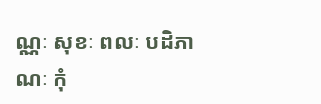ណ្ណៈ សុខៈ ពលៈ បដិភាណៈ កុំ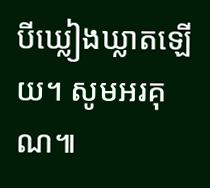បីឃ្លៀងឃ្លាតឡើយ។ សូមអរគុណ៕